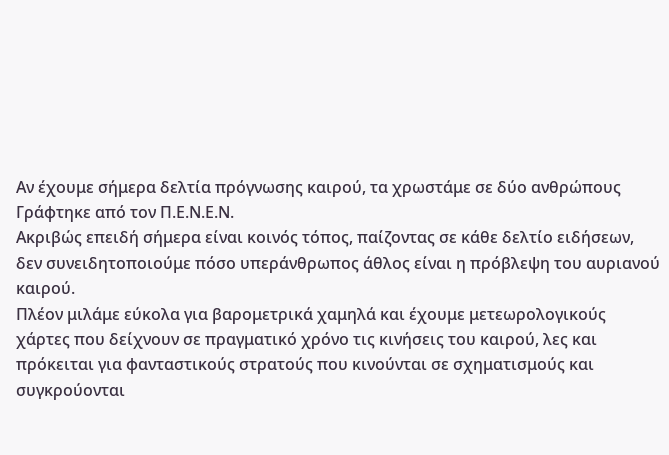Αν έχουμε σήμερα δελτία πρόγνωσης καιρού, τα χρωστάμε σε δύο ανθρώπους
Γράφτηκε από τον Π.Ε.Ν.Ε.Ν.
Ακριβώς επειδή σήμερα είναι κοινός τόπος, παίζοντας σε κάθε δελτίο ειδήσεων, δεν συνειδητοποιούμε πόσο υπεράνθρωπος άθλος είναι η πρόβλεψη του αυριανού καιρού.
Πλέον μιλάμε εύκολα για βαρομετρικά χαμηλά και έχουμε μετεωρολογικούς χάρτες που δείχνουν σε πραγματικό χρόνο τις κινήσεις του καιρού, λες και πρόκειται για φανταστικούς στρατούς που κινούνται σε σχηματισμούς και συγκρούονται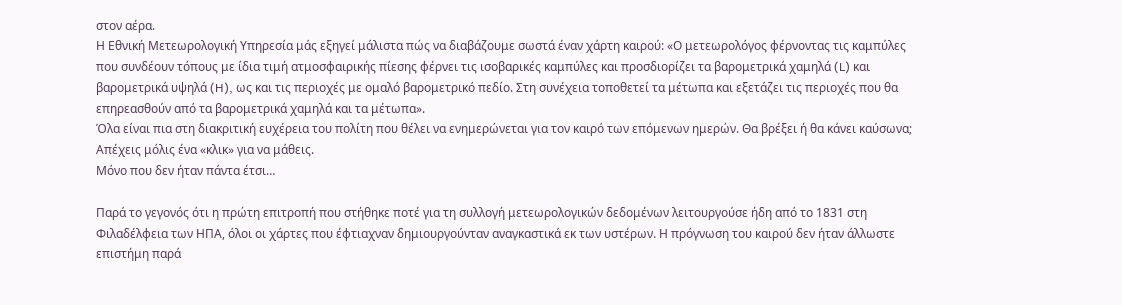στον αέρα.
Η Εθνική Μετεωρολογική Υπηρεσία μάς εξηγεί μάλιστα πώς να διαβάζουμε σωστά έναν χάρτη καιρού: «Ο μετεωρολόγος φέρνοντας τις καμπύλες που συνδέουν τόπους με ίδια τιμή ατμοσφαιρικής πίεσης φέρνει τις ισοβαρικές καμπύλες και προσδιορίζει τα βαρομετρικά χαμηλά (L) και βαρομετρικά υψηλά (H), ως και τις περιοχές με ομαλό βαρομετρικό πεδίο. Στη συνέχεια τοποθετεί τα μέτωπα και εξετάζει τις περιοχές που θα επηρεασθούν από τα βαρομετρικά χαμηλά και τα μέτωπα».
Όλα είναι πια στη διακριτική ευχέρεια του πολίτη που θέλει να ενημερώνεται για τον καιρό των επόμενων ημερών. Θα βρέξει ή θα κάνει καύσωνα; Απέχεις μόλις ένα «κλικ» για να μάθεις.
Μόνο που δεν ήταν πάντα έτσι…

Παρά το γεγονός ότι η πρώτη επιτροπή που στήθηκε ποτέ για τη συλλογή μετεωρολογικών δεδομένων λειτουργούσε ήδη από το 1831 στη Φιλαδέλφεια των ΗΠΑ, όλοι οι χάρτες που έφτιαχναν δημιουργούνταν αναγκαστικά εκ των υστέρων. Η πρόγνωση του καιρού δεν ήταν άλλωστε επιστήμη παρά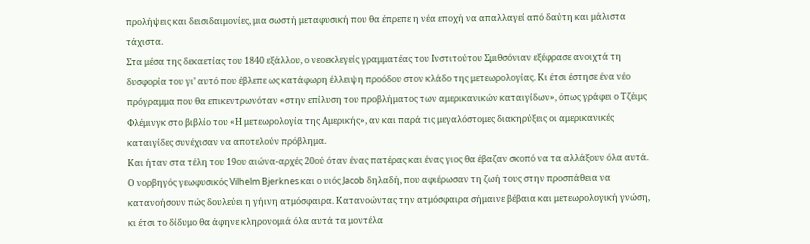προλήψεις και δεισιδαιμονίες, μια σωστή μεταφυσική που θα έπρεπε η νέα εποχή να απαλλαγεί από δαύτη και μάλιστα τάχιστα.
Στα μέσα της δεκαετίας του 1840 εξάλλου, ο νεοεκλεγείς γραμματέας του Ινστιτούτου Σμιθσόνιαν εξέφρασε ανοιχτά τη δυσφορία του γι’ αυτό που έβλεπε ως κατάφωρη έλλειψη προόδου στον κλάδο της μετεωρολογίας. Κι έτσι έστησε ένα νέο πρόγραμμα που θα επικεντρωνόταν «στην επίλυση του προβλήματος των αμερικανικών καταιγίδων», όπως γράφει ο Τζέιμς Φλέμινγκ στο βιβλίο του «Η μετεωρολογία της Αμερικής», αν και παρά τις μεγαλόστομες διακηρύξεις οι αμερικανικές καταιγίδες συνέχισαν να αποτελούν πρόβλημα.
Και ήταν στα τέλη του 19ου αιώνα-αρχές 20ού όταν ένας πατέρας και ένας γιος θα έβαζαν σκοπό να τα αλλάξουν όλα αυτά. Ο νορβηγός γεωφυσικός Vilhelm Bjerknes και ο υιός Jacob δηλαδή, που αφιέρωσαν τη ζωή τους στην προσπάθεια να κατανοήσουν πώς δουλεύει η γήινη ατμόσφαιρα. Κατανοώντας την ατμόσφαιρα σήμαινε βέβαια και μετεωρολογική γνώση, κι έτσι το δίδυμο θα άφηνε κληρονομιά όλα αυτά τα μοντέλα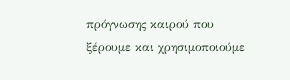πρόγνωσης καιρού που ξέρουμε και χρησιμοποιούμε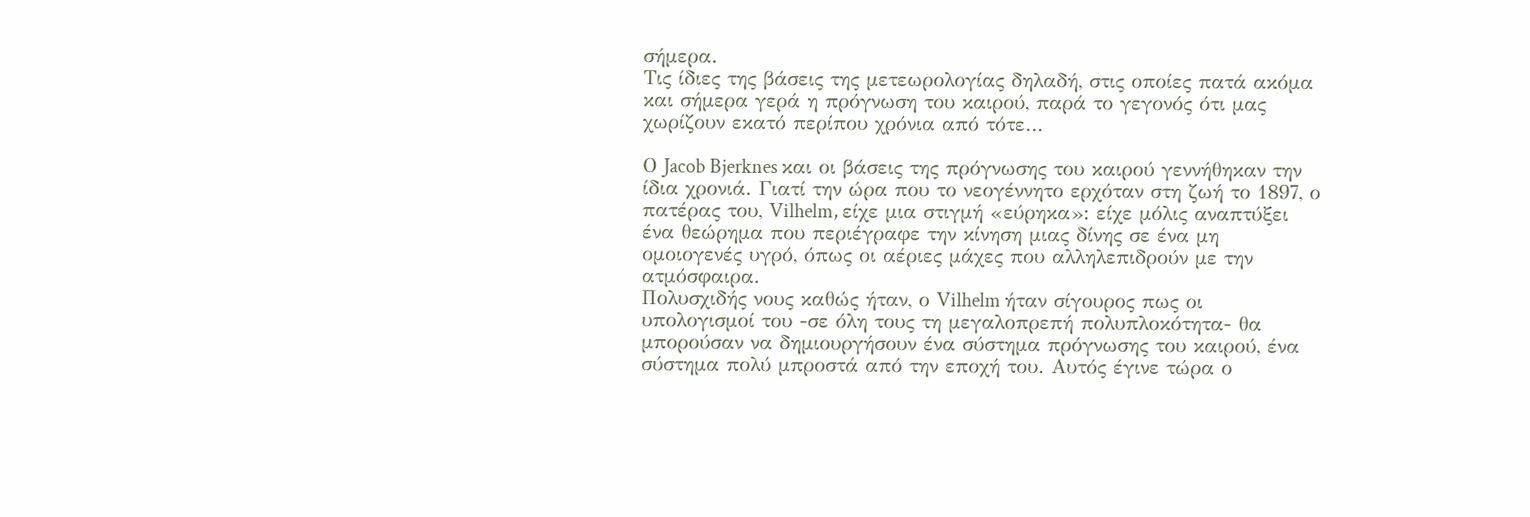σήμερα.
Τις ίδιες της βάσεις της μετεωρολογίας δηλαδή, στις οποίες πατά ακόμα και σήμερα γερά η πρόγνωση του καιρού, παρά το γεγονός ότι μας χωρίζουν εκατό περίπου χρόνια από τότε…

Ο Jacob Bjerknes και οι βάσεις της πρόγνωσης του καιρού γεννήθηκαν την ίδια χρονιά. Γιατί την ώρα που το νεογέννητο ερχόταν στη ζωή το 1897, ο πατέρας του, Vilhelm, είχε μια στιγμή «εύρηκα»: είχε μόλις αναπτύξει ένα θεώρημα που περιέγραφε την κίνηση μιας δίνης σε ένα μη ομοιογενές υγρό, όπως οι αέριες μάχες που αλληλεπιδρούν με την ατμόσφαιρα.
Πολυσχιδής νους καθώς ήταν, ο Vilhelm ήταν σίγουρος πως οι υπολογισμοί του -σε όλη τους τη μεγαλοπρεπή πολυπλοκότητα- θα μπορούσαν να δημιουργήσουν ένα σύστημα πρόγνωσης του καιρού, ένα σύστημα πολύ μπροστά από την εποχή του. Αυτός έγινε τώρα ο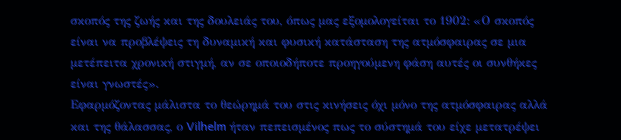σκοπός της ζωής και της δουλειάς του, όπως μας εξομολογείται το 1902: «Ο σκοπός είναι να προβλέψεις τη δυναμική και φυσική κατάσταση της ατμόσφαιρας σε μια μετέπειτα χρονική στιγμή, αν σε οποιοδήποτε προηγούμενη φάση αυτές οι συνθήκες είναι γνωστές».
Εφαρμόζοντας μάλιστα το θεώρημά του στις κινήσεις όχι μόνο της ατμόσφαιρας αλλά και της θάλασσας, ο Vilhelm ήταν πεπεισμένος πως το σύστημά του είχε μετατρέψει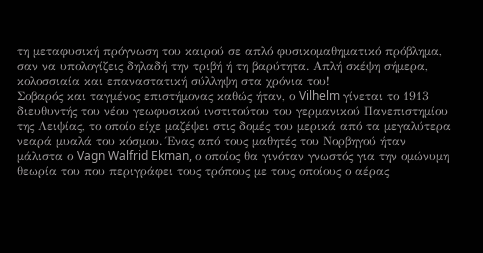τη μεταφυσική πρόγνωση του καιρού σε απλό φυσικομαθηματικό πρόβλημα, σαν να υπολογίζεις δηλαδή την τριβή ή τη βαρύτητα. Απλή σκέψη σήμερα, κολοσσιαία και επαναστατική σύλληψη στα χρόνια του!
Σοβαρός και ταγμένος επιστήμονας καθώς ήταν, ο Vilhelm γίνεται το 1913 διευθυντής του νέου γεωφυσικού ινστιτούτου του γερμανικού Πανεπιστημίου της Λειψίας, το οποίο είχε μαζέψει στις δομές του μερικά από τα μεγαλύτερα νεαρά μυαλά του κόσμου. Ένας από τους μαθητές του Νορβηγού ήταν μάλιστα ο Vagn Walfrid Ekman, ο οποίος θα γινόταν γνωστός για την ομώνυμη θεωρία του που περιγράφει τους τρόπους με τους οποίους ο αέρας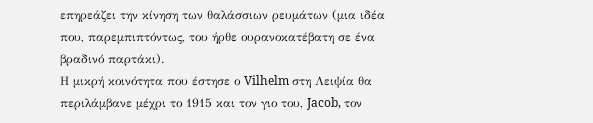επηρεάζει την κίνηση των θαλάσσιων ρευμάτων (μια ιδέα που, παρεμπιπτόντως, του ήρθε ουρανοκατέβατη σε ένα βραδινό παρτάκι).
Η μικρή κοινότητα που έστησε ο Vilhelm στη Λειψία θα περιλάμβανε μέχρι το 1915 και τον γιο του, Jacob, τον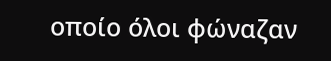οποίο όλοι φώναζαν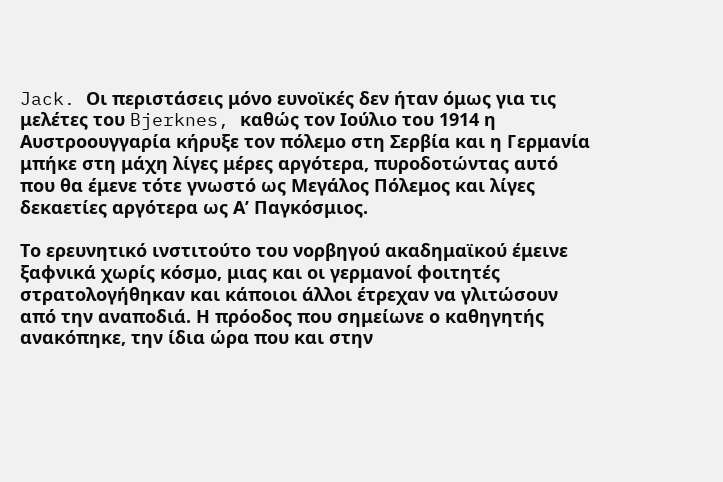Jack. Οι περιστάσεις μόνο ευνοϊκές δεν ήταν όμως για τις μελέτες του Bjerknes, καθώς τον Ιούλιο του 1914 η Αυστροουγγαρία κήρυξε τον πόλεμο στη Σερβία και η Γερμανία μπήκε στη μάχη λίγες μέρες αργότερα, πυροδοτώντας αυτό που θα έμενε τότε γνωστό ως Μεγάλος Πόλεμος και λίγες δεκαετίες αργότερα ως Α’ Παγκόσμιος.

Το ερευνητικό ινστιτούτο του νορβηγού ακαδημαϊκού έμεινε ξαφνικά χωρίς κόσμο, μιας και οι γερμανοί φοιτητές στρατολογήθηκαν και κάποιοι άλλοι έτρεχαν να γλιτώσουν από την αναποδιά. Η πρόοδος που σημείωνε ο καθηγητής ανακόπηκε, την ίδια ώρα που και στην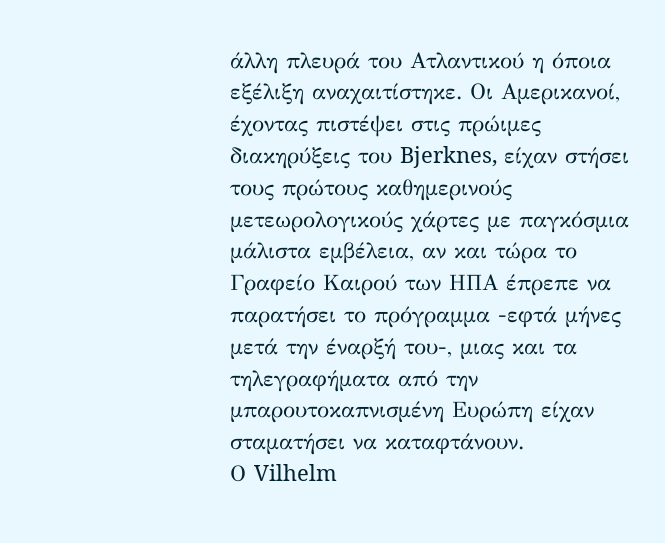άλλη πλευρά του Ατλαντικού η όποια εξέλιξη αναχαιτίστηκε. Οι Αμερικανοί, έχοντας πιστέψει στις πρώιμες διακηρύξεις του Bjerknes, είχαν στήσει τους πρώτους καθημερινούς μετεωρολογικούς χάρτες με παγκόσμια μάλιστα εμβέλεια, αν και τώρα το Γραφείο Καιρού των ΗΠΑ έπρεπε να παρατήσει το πρόγραμμα -εφτά μήνες μετά την έναρξή του-, μιας και τα τηλεγραφήματα από την μπαρουτοκαπνισμένη Ευρώπη είχαν σταματήσει να καταφτάνουν.
Ο Vilhelm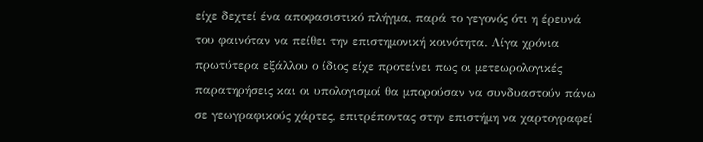είχε δεχτεί ένα αποφασιστικό πλήγμα, παρά το γεγονός ότι η έρευνά του φαινόταν να πείθει την επιστημονική κοινότητα. Λίγα χρόνια πρωτύτερα εξάλλου ο ίδιος είχε προτείνει πως οι μετεωρολογικές παρατηρήσεις και οι υπολογισμοί θα μπορούσαν να συνδυαστούν πάνω σε γεωγραφικούς χάρτες, επιτρέποντας στην επιστήμη να χαρτογραφεί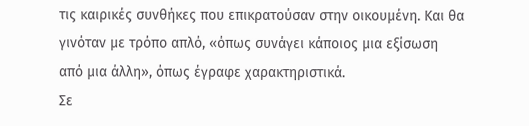τις καιρικές συνθήκες που επικρατούσαν στην οικουμένη. Και θα γινόταν με τρόπο απλό, «όπως συνάγει κάποιος μια εξίσωση από μια άλλη», όπως έγραφε χαρακτηριστικά.
Σε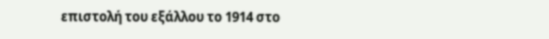επιστολή του εξάλλου το 1914 στο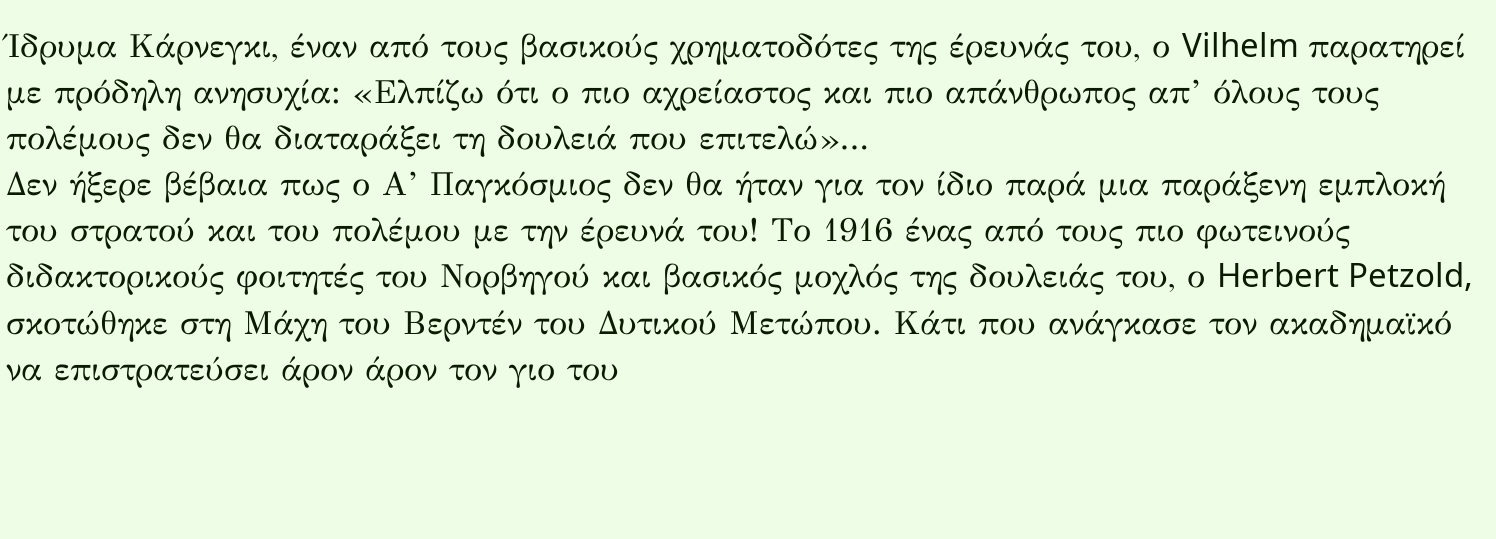Ίδρυμα Κάρνεγκι, έναν από τους βασικούς χρηματοδότες της έρευνάς του, ο Vilhelm παρατηρεί με πρόδηλη ανησυχία: «Ελπίζω ότι ο πιο αχρείαστος και πιο απάνθρωπος απ’ όλους τους πολέμους δεν θα διαταράξει τη δουλειά που επιτελώ»…
Δεν ήξερε βέβαια πως ο Α’ Παγκόσμιος δεν θα ήταν για τον ίδιο παρά μια παράξενη εμπλοκή του στρατού και του πολέμου με την έρευνά του! Το 1916 ένας από τους πιο φωτεινούς διδακτορικούς φοιτητές του Νορβηγού και βασικός μοχλός της δουλειάς του, ο Herbert Petzold, σκοτώθηκε στη Μάχη του Βερντέν του Δυτικού Μετώπου. Κάτι που ανάγκασε τον ακαδημαϊκό να επιστρατεύσει άρον άρον τον γιο του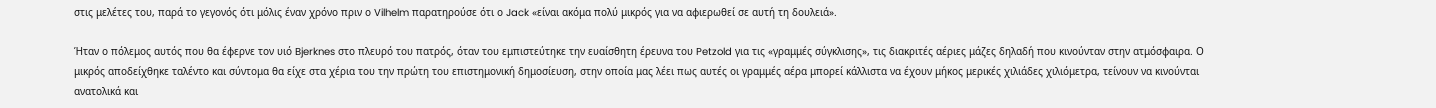στις μελέτες του, παρά το γεγονός ότι μόλις έναν χρόνο πριν ο Vilhelm παρατηρούσε ότι ο Jack «είναι ακόμα πολύ μικρός για να αφιερωθεί σε αυτή τη δουλειά».

Ήταν ο πόλεμος αυτός που θα έφερνε τον υιό Bjerknes στο πλευρό του πατρός, όταν του εμπιστεύτηκε την ευαίσθητη έρευνα του Petzold για τις «γραμμές σύγκλισης», τις διακριτές αέριες μάζες δηλαδή που κινούνταν στην ατμόσφαιρα. Ο μικρός αποδείχθηκε ταλέντο και σύντομα θα είχε στα χέρια του την πρώτη του επιστημονική δημοσίευση, στην οποία μας λέει πως αυτές οι γραμμές αέρα μπορεί κάλλιστα να έχουν μήκος μερικές χιλιάδες χιλιόμετρα, τείνουν να κινούνται ανατολικά και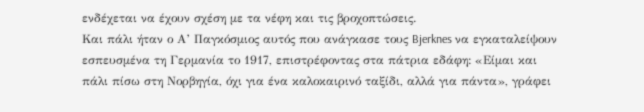ενδέχεται να έχουν σχέση με τα νέφη και τις βροχοπτώσεις.
Και πάλι ήταν ο Α’ Παγκόσμιος αυτός που ανάγκασε τους Bjerknes να εγκαταλείψουν εσπευσμένα τη Γερμανία το 1917, επιστρέφοντας στα πάτρια εδάφη: «Είμαι και πάλι πίσω στη Νορβηγία, όχι για ένα καλοκαιρινό ταξίδι, αλλά για πάντα», γράφει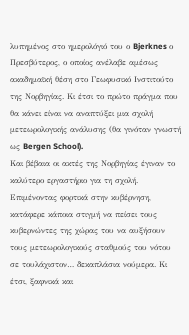λυπημένος στο ημερολόγιό του ο Bjerknes ο Πρεσβύτερος, ο οποίος ανέλαβε αμέσως ακαδημαϊκή θέση στο Γεωφυσικό Ινστιτούτο της Νορβηγίας. Κι έτσι το πρώτο πράγμα που θα κάνει είναι να αναπτύξει μια σχολή μετεωρολογικής ανάλυσης (θα γινόταν γνωστή ως Bergen School).
Και βέβαια οι ακτές της Νορβηγίας έγιναν το καλύτερο εργαστήριο για τη σχολή. Επιμένοντας φορτικά στην κυβέρνηση, κατάφερε κάποια στιγμή να πείσει τους κυβερνώντες της χώρας του να αυξήσουν τους μετεωρολογικούς σταθμούς του νότου σε τουλάχιστον… δεκαπλάσια νούμερα. Κι έτσι, ξαφνικά και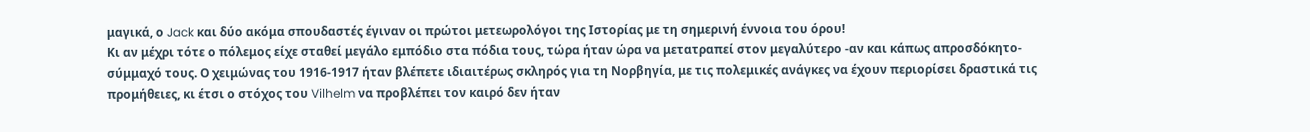μαγικά, ο Jack και δύο ακόμα σπουδαστές έγιναν οι πρώτοι μετεωρολόγοι της Ιστορίας με τη σημερινή έννοια του όρου!
Κι αν μέχρι τότε ο πόλεμος είχε σταθεί μεγάλο εμπόδιο στα πόδια τους, τώρα ήταν ώρα να μετατραπεί στον μεγαλύτερο -αν και κάπως απροσδόκητο- σύμμαχό τους. Ο χειμώνας του 1916-1917 ήταν βλέπετε ιδιαιτέρως σκληρός για τη Νορβηγία, με τις πολεμικές ανάγκες να έχουν περιορίσει δραστικά τις προμήθειες, κι έτσι ο στόχος του Vilhelm να προβλέπει τον καιρό δεν ήταν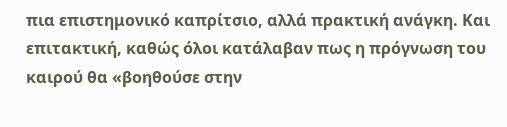πια επιστημονικό καπρίτσιο, αλλά πρακτική ανάγκη. Και επιτακτική, καθώς όλοι κατάλαβαν πως η πρόγνωση του καιρού θα «βοηθούσε στην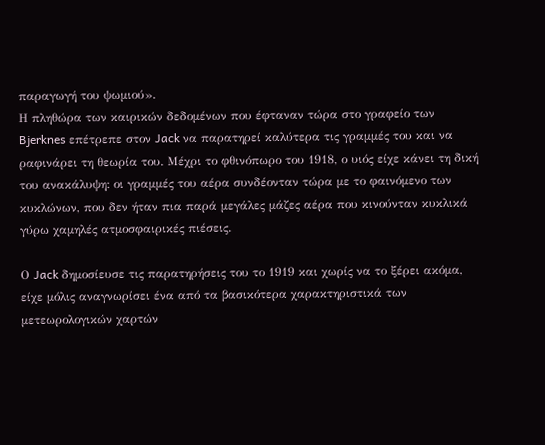παραγωγή του ψωμιού».
Η πληθώρα των καιρικών δεδομένων που έφταναν τώρα στο γραφείο των Bjerknes επέτρεπε στον Jack να παρατηρεί καλύτερα τις γραμμές του και να ραφινάρει τη θεωρία του. Μέχρι το φθινόπωρο του 1918, ο υιός είχε κάνει τη δική του ανακάλυψη: οι γραμμές του αέρα συνδέονταν τώρα με το φαινόμενο των κυκλώνων, που δεν ήταν πια παρά μεγάλες μάζες αέρα που κινούνταν κυκλικά γύρω χαμηλές ατμοσφαιρικές πιέσεις.

Ο Jack δημοσίευσε τις παρατηρήσεις του το 1919 και χωρίς να το ξέρει ακόμα, είχε μόλις αναγνωρίσει ένα από τα βασικότερα χαρακτηριστικά των μετεωρολογικών χαρτών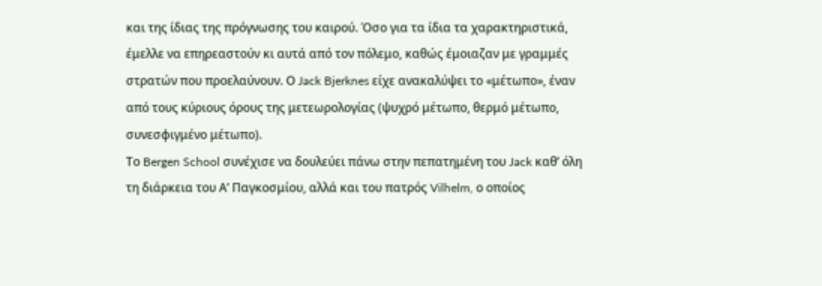και της ίδιας της πρόγνωσης του καιρού. Όσο για τα ίδια τα χαρακτηριστικά, έμελλε να επηρεαστούν κι αυτά από τον πόλεμο, καθώς έμοιαζαν με γραμμές στρατών που προελαύνουν. Ο Jack Bjerknes είχε ανακαλύψει το «μέτωπο», έναν από τους κύριους όρους της μετεωρολογίας (ψυχρό μέτωπο, θερμό μέτωπο, συνεσφιγμένο μέτωπο).
Το Bergen School συνέχισε να δουλεύει πάνω στην πεπατημένη του Jack καθ’ όλη τη διάρκεια του Α’ Παγκοσμίου, αλλά και του πατρός Vilhelm, ο οποίος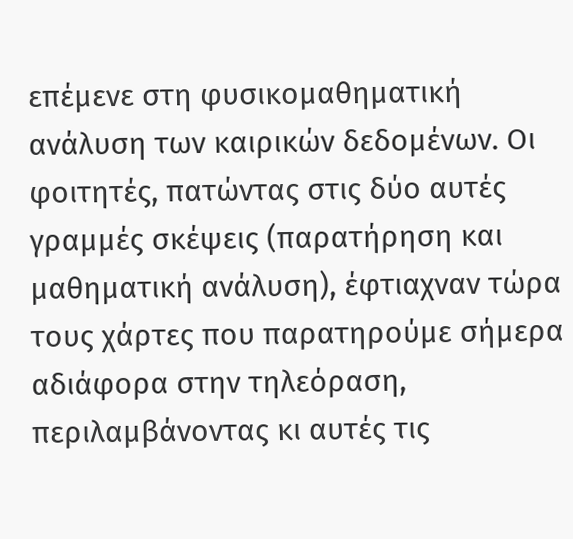επέμενε στη φυσικομαθηματική ανάλυση των καιρικών δεδομένων. Οι φοιτητές, πατώντας στις δύο αυτές γραμμές σκέψεις (παρατήρηση και μαθηματική ανάλυση), έφτιαχναν τώρα τους χάρτες που παρατηρούμε σήμερα αδιάφορα στην τηλεόραση, περιλαμβάνοντας κι αυτές τις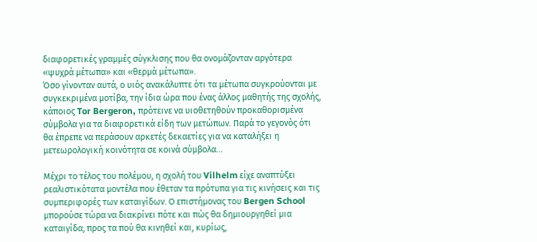διαφορετικές γραμμές σύγκλισης που θα ονομάζονταν αργότερα «ψυχρά μέτωπα» και «θερμά μέτωπα».
Όσο γίνονταν αυτά, ο υιός ανακάλυπτε ότι τα μέτωπα συγκρούονται με συγκεκριμένα μοτίβα, την ίδια ώρα που ένας άλλος μαθητής της σχολής, κάποιος Tor Bergeron, πρότεινε να υιοθετηθούν προκαθορισμένα σύμβολα για τα διαφορετικά είδη των μετώπων. Παρά το γεγονός ότι θα έπρεπε να περάσουν αρκετές δεκαετίες για να καταλήξει η μετεωρολογική κοινότητα σε κοινά σύμβολα…

Μέχρι το τέλος του πολέμου, η σχολή του Vilhelm είχε αναπτύξει ρεαλιστικότατα μοντέλα που έθεταν τα πρότυπα για τις κινήσεις και τις συμπεριφορές των καταιγίδων. Ο επιστήμονας του Bergen School μπορούσε τώρα να διακρίνει πότε και πώς θα δημιουργηθεί μια καταιγίδα, προς τα πού θα κινηθεί και, κυρίως,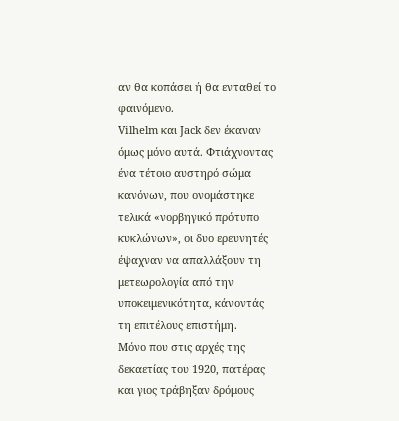αν θα κοπάσει ή θα ενταθεί το φαινόμενο.
Vilhelm και Jack δεν έκαναν όμως μόνο αυτά. Φτιάχνοντας ένα τέτοιο αυστηρό σώμα κανόνων, που ονομάστηκε τελικά «νορβηγικό πρότυπο κυκλώνων», οι δυο ερευνητές έψαχναν να απαλλάξουν τη μετεωρολογία από την υποκειμενικότητα, κάνοντάς τη επιτέλους επιστήμη.
Μόνο που στις αρχές της δεκαετίας του 1920, πατέρας και γιος τράβηξαν δρόμους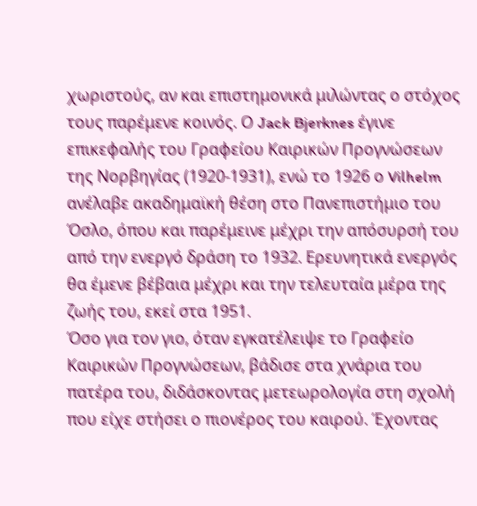χωριστούς, αν και επιστημονικά μιλώντας ο στόχος τους παρέμενε κοινός. Ο Jack Bjerknes έγινε επικεφαλής του Γραφείου Καιρικών Προγνώσεων της Νορβηγίας (1920-1931), ενώ το 1926 ο Vilhelm ανέλαβε ακαδημαϊκή θέση στο Πανεπιστήμιο του Όσλο, όπου και παρέμεινε μέχρι την απόσυρσή του από την ενεργό δράση το 1932. Ερευνητικά ενεργός θα έμενε βέβαια μέχρι και την τελευταία μέρα της ζωής του, εκεί στα 1951.
Όσο για τον γιο, όταν εγκατέλειψε το Γραφείο Καιρικών Προγνώσεων, βάδισε στα χνάρια του πατέρα του, διδάσκοντας μετεωρολογία στη σχολή που είχε στήσει ο πιονέρος του καιρού. Έχοντας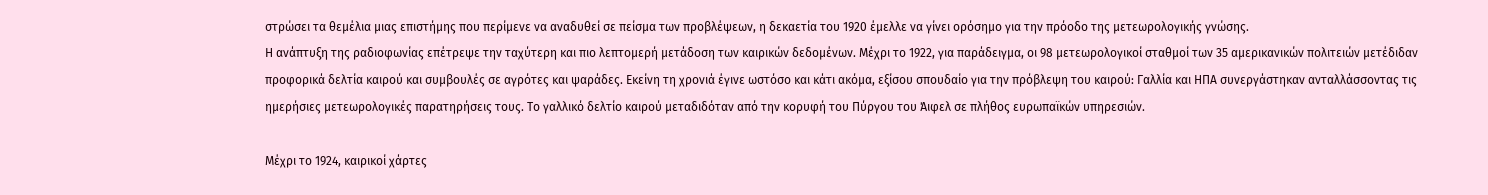στρώσει τα θεμέλια μιας επιστήμης που περίμενε να αναδυθεί σε πείσμα των προβλέψεων, η δεκαετία του 1920 έμελλε να γίνει ορόσημο για την πρόοδο της μετεωρολογικής γνώσης.
Η ανάπτυξη της ραδιοφωνίας επέτρεψε την ταχύτερη και πιο λεπτομερή μετάδοση των καιρικών δεδομένων. Μέχρι το 1922, για παράδειγμα, οι 98 μετεωρολογικοί σταθμοί των 35 αμερικανικών πολιτειών μετέδιδαν προφορικά δελτία καιρού και συμβουλές σε αγρότες και ψαράδες. Εκείνη τη χρονιά έγινε ωστόσο και κάτι ακόμα, εξίσου σπουδαίο για την πρόβλεψη του καιρού: Γαλλία και ΗΠΑ συνεργάστηκαν ανταλλάσσοντας τις ημερήσιες μετεωρολογικές παρατηρήσεις τους. Το γαλλικό δελτίο καιρού μεταδιδόταν από την κορυφή του Πύργου του Άιφελ σε πλήθος ευρωπαϊκών υπηρεσιών.

Μέχρι το 1924, καιρικοί χάρτες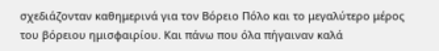σχεδιάζονταν καθημερινά για τον Βόρειο Πόλο και το μεγαλύτερο μέρος του βόρειου ημισφαιρίου. Και πάνω που όλα πήγαιναν καλά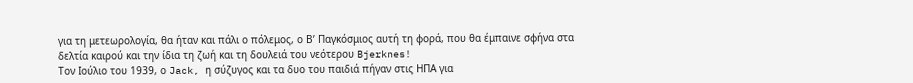για τη μετεωρολογία, θα ήταν και πάλι ο πόλεμος, ο Β’ Παγκόσμιος αυτή τη φορά, που θα έμπαινε σφήνα στα δελτία καιρού και την ίδια τη ζωή και τη δουλειά του νεότερου Bjerknes!
Τον Ιούλιο του 1939, ο Jack, η σύζυγος και τα δυο του παιδιά πήγαν στις ΗΠΑ για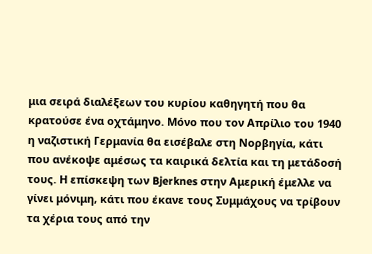μια σειρά διαλέξεων του κυρίου καθηγητή που θα κρατούσε ένα οχτάμηνο. Μόνο που τον Απρίλιο του 1940 η ναζιστική Γερμανία θα εισέβαλε στη Νορβηγία, κάτι που ανέκοψε αμέσως τα καιρικά δελτία και τη μετάδοσή τους. Η επίσκεψη των Bjerknes στην Αμερική έμελλε να γίνει μόνιμη, κάτι που έκανε τους Συμμάχους να τρίβουν τα χέρια τους από την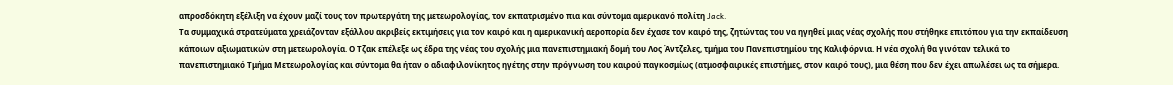απροσδόκητη εξέλιξη να έχουν μαζί τους τον πρωτεργάτη της μετεωρολογίας, τον εκπατρισμένο πια και σύντομα αμερικανό πολίτη Jack.
Τα συμμαχικά στρατεύματα χρειάζονταν εξάλλου ακριβείς εκτιμήσεις για τον καιρό και η αμερικανική αεροπορία δεν έχασε τον καιρό της, ζητώντας του να ηγηθεί μιας νέας σχολής που στήθηκε επιτόπου για την εκπαίδευση κάποιων αξιωματικών στη μετεωρολογία. Ο Τζακ επέλεξε ως έδρα της νέας του σχολής μια πανεπιστημιακή δομή του Λος Άντζελες, τμήμα του Πανεπιστημίου της Καλιφόρνια. Η νέα σχολή θα γινόταν τελικά το πανεπιστημιακό Τμήμα Μετεωρολογίας και σύντομα θα ήταν ο αδιαφιλονίκητος ηγέτης στην πρόγνωση του καιρού παγκοσμίως (ατμοσφαιρικές επιστήμες, στον καιρό τους), μια θέση που δεν έχει απωλέσει ως τα σήμερα.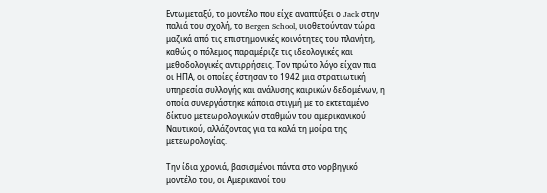Εντωμεταξύ, το μοντέλο που είχε αναπτύξει ο Jack στην παλιά του σχολή, το Bergen School, υιοθετούνταν τώρα μαζικά από τις επιστημονικές κοινότητες του πλανήτη, καθώς ο πόλεμος παραμέριζε τις ιδεολογικές και μεθοδολογικές αντιρρήσεις. Τον πρώτο λόγο είχαν πια οι ΗΠΑ, οι οποίες έστησαν το 1942 μια στρατιωτική υπηρεσία συλλογής και ανάλυσης καιρικών δεδομένων, η οποία συνεργάστηκε κάποια στιγμή με το εκτεταμένο δίκτυο μετεωρολογικών σταθμών του αμερικανικού Ναυτικού, αλλάζοντας για τα καλά τη μοίρα της μετεωρολογίας.

Την ίδια χρονιά, βασισμένοι πάντα στο νορβηγικό μοντέλο του, οι Αμερικανοί του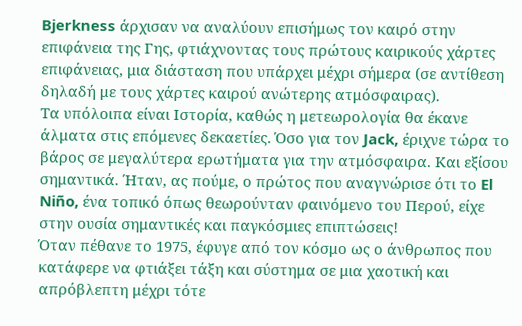Bjerkness άρχισαν να αναλύουν επισήμως τον καιρό στην επιφάνεια της Γης, φτιάχνοντας τους πρώτους καιρικούς χάρτες επιφάνειας, μια διάσταση που υπάρχει μέχρι σήμερα (σε αντίθεση δηλαδή με τους χάρτες καιρού ανώτερης ατμόσφαιρας).
Τα υπόλοιπα είναι Ιστορία, καθώς η μετεωρολογία θα έκανε άλματα στις επόμενες δεκαετίες. Όσο για τον Jack, έριχνε τώρα το βάρος σε μεγαλύτερα ερωτήματα για την ατμόσφαιρα. Και εξίσου σημαντικά. Ήταν, ας πούμε, ο πρώτος που αναγνώρισε ότι το El Niño, ένα τοπικό όπως θεωρούνταν φαινόμενο του Περού, είχε στην ουσία σημαντικές και παγκόσμιες επιπτώσεις!
Όταν πέθανε το 1975, έφυγε από τον κόσμο ως ο άνθρωπος που κατάφερε να φτιάξει τάξη και σύστημα σε μια χαοτική και απρόβλεπτη μέχρι τότε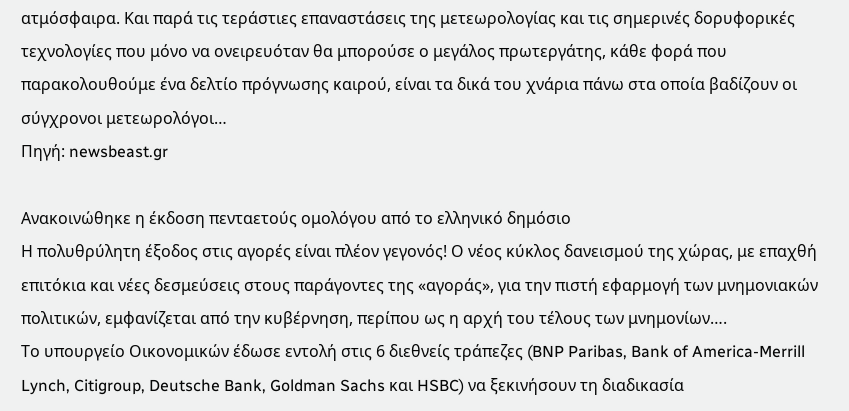ατμόσφαιρα. Και παρά τις τεράστιες επαναστάσεις της μετεωρολογίας και τις σημερινές δορυφορικές τεχνολογίες που μόνο να ονειρευόταν θα μπορούσε ο μεγάλος πρωτεργάτης, κάθε φορά που παρακολουθούμε ένα δελτίο πρόγνωσης καιρού, είναι τα δικά του χνάρια πάνω στα οποία βαδίζουν οι σύγχρονοι μετεωρολόγοι…
Πηγή: newsbeast.gr

Ανακοινώθηκε η έκδοση πενταετούς ομολόγου από το ελληνικό δημόσιο
Η πολυθρύλητη έξοδος στις αγορές είναι πλέον γεγονός! Ο νέος κύκλος δανεισμού της χώρας, με επαχθή επιτόκια και νέες δεσμεύσεις στους παράγοντες της «αγοράς», για την πιστή εφαρμογή των μνημονιακών πολιτικών, εμφανίζεται από την κυβέρνηση, περίπου ως η αρχή του τέλους των μνημονίων….
Το υπουργείο Οικονομικών έδωσε εντολή στις 6 διεθνείς τράπεζες (BNP Paribas, Bank of America-Merrill Lynch, Citigroup, Deutsche Bank, Goldman Sachs και HSBC) να ξεκινήσουν τη διαδικασία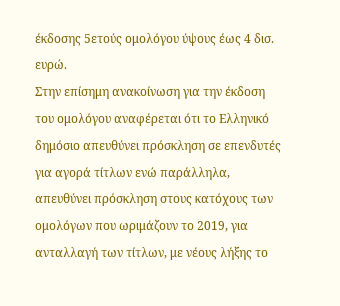έκδοσης 5ετούς ομολόγου ύψους έως 4 δισ. ευρώ.
Στην επίσημη ανακοίνωση για την έκδοση του ομολόγου αναφέρεται ότι το Ελληνικό δημόσιο απευθύνει πρόσκληση σε επενδυτές για αγορά τίτλων ενώ παράλληλα, απευθύνει πρόσκληση στους κατόχους των ομολόγων που ωριμάζουν το 2019, για ανταλλαγή των τίτλων, με νέους λήξης το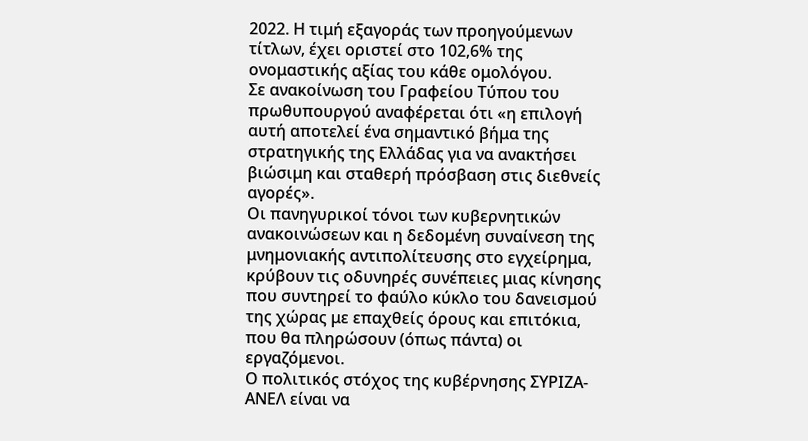2022. Η τιμή εξαγοράς των προηγούμενων τίτλων, έχει οριστεί στο 102,6% της ονομαστικής αξίας του κάθε ομολόγου.
Σε ανακοίνωση του Γραφείου Τύπου του πρωθυπουργού αναφέρεται ότι «η επιλογή αυτή αποτελεί ένα σημαντικό βήμα της στρατηγικής της Ελλάδας για να ανακτήσει βιώσιμη και σταθερή πρόσβαση στις διεθνείς αγορές».
Οι πανηγυρικοί τόνοι των κυβερνητικών ανακοινώσεων και η δεδομένη συναίνεση της μνημονιακής αντιπολίτευσης στο εγχείρημα, κρύβουν τις οδυνηρές συνέπειες μιας κίνησης που συντηρεί το φαύλο κύκλο του δανεισμού της χώρας με επαχθείς όρους και επιτόκια, που θα πληρώσουν (όπως πάντα) οι εργαζόμενοι.
Ο πολιτικός στόχος της κυβέρνησης ΣΥΡΙΖΑ- ΑΝΕΛ είναι να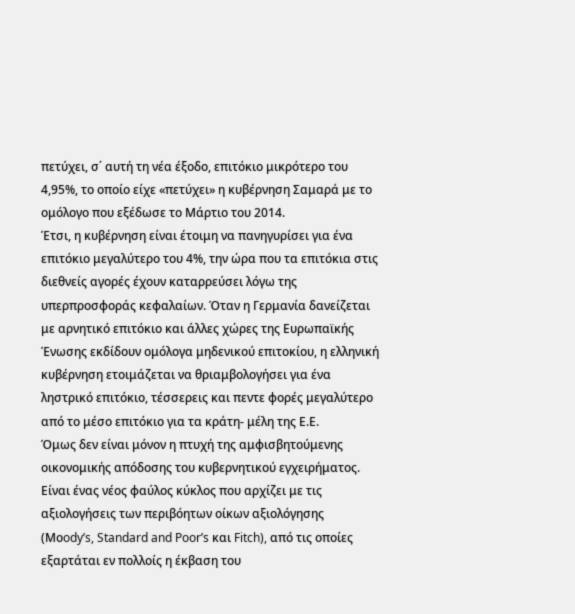πετύχει, σ΄ αυτή τη νέα έξοδο, επιτόκιο μικρότερο του 4,95%, το οποίο είχε «πετύχει» η κυβέρνηση Σαμαρά με το ομόλογο που εξέδωσε το Μάρτιο του 2014.
Έτσι, η κυβέρνηση είναι έτοιμη να πανηγυρίσει για ένα επιτόκιο μεγαλύτερο του 4%, την ώρα που τα επιτόκια στις διεθνείς αγορές έχουν καταρρεύσει λόγω της υπερπροσφοράς κεφαλαίων. Όταν η Γερμανία δανείζεται με αρνητικό επιτόκιο και άλλες χώρες της Ευρωπαϊκής Ένωσης εκδίδουν ομόλογα μηδενικού επιτοκίου, η ελληνική κυβέρνηση ετοιμάζεται να θριαμβολογήσει για ένα ληστρικό επιτόκιο, τέσσερεις και πεντε φορές μεγαλύτερο από το μέσο επιτόκιο για τα κράτη- μέλη της Ε.Ε.
Όμως δεν είναι μόνον η πτυχή της αμφισβητούμενης οικονομικής απόδοσης του κυβερνητικού εγχειρήματος. Είναι ένας νέος φαύλος κύκλος που αρχίζει με τις αξιολογήσεις των περιβόητων οίκων αξιολόγησης (Μοody’s, Standard and Poor’s και Fitch), από τις οποίες εξαρτάται εν πολλοίς η έκβαση του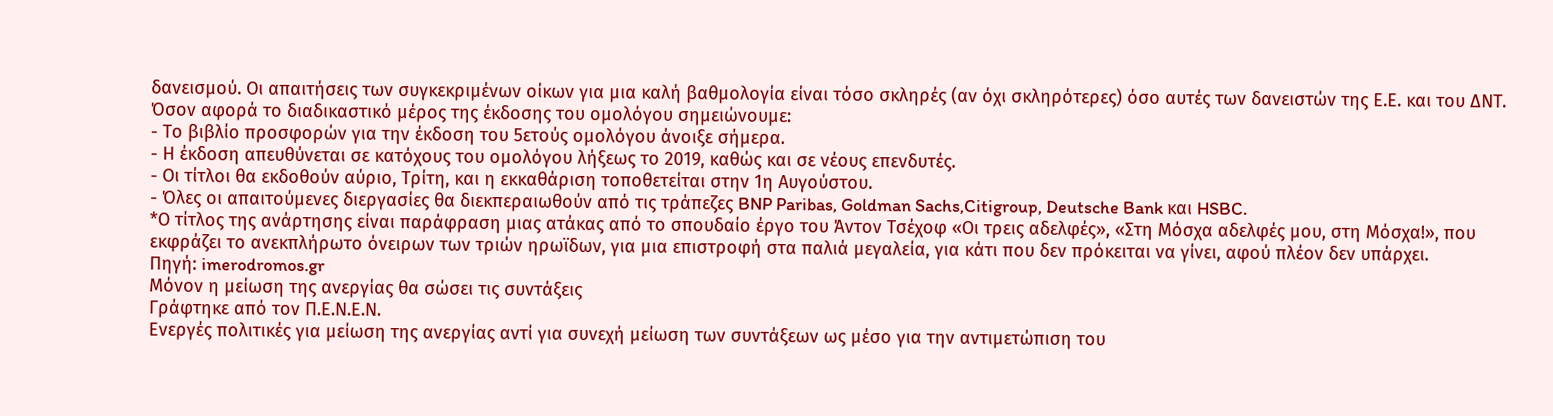δανεισμού. Οι απαιτήσεις των συγκεκριμένων οίκων για μια καλή βαθμολογία είναι τόσο σκληρές (αν όχι σκληρότερες) όσο αυτές των δανειστών της Ε.Ε. και του ΔΝΤ.
Όσον αφορά το διαδικαστικό μέρος της έκδοσης του ομολόγου σημειώνουμε:
- Το βιβλίο προσφορών για την έκδοση του 5ετούς ομολόγου άνοιξε σήμερα.
- Η έκδοση απευθύνεται σε κατόχους του ομολόγου λήξεως το 2019, καθώς και σε νέους επενδυτές.
- Οι τίτλοι θα εκδοθούν αύριο, Τρίτη, και η εκκαθάριση τοποθετείται στην 1η Αυγούστου.
- Όλες οι απαιτούμενες διεργασίες θα διεκπεραιωθούν από τις τράπεζες BNP Paribas, Goldman Sachs,Citigroup, Deutsche Bank και HSBC.
*Ο τίτλος της ανάρτησης είναι παράφραση μιας ατάκας από το σπουδαίο έργο του Άντον Τσέχοφ «Οι τρεις αδελφές», «Στη Μόσχα αδελφές μου, στη Μόσχα!», που εκφράζει το ανεκπλήρωτο όνειρων των τριών ηρωϊδων, για μια επιστροφή στα παλιά μεγαλεία, για κάτι που δεν πρόκειται να γίνει, αφού πλέον δεν υπάρχει.
Πηγή: imerodromos.gr
Μόνον η μείωση της ανεργίας θα σώσει τις συντάξεις
Γράφτηκε από τον Π.Ε.Ν.Ε.Ν.
Ενεργές πολιτικές για μείωση της ανεργίας αντί για συνεχή μείωση των συντάξεων ως μέσο για την αντιμετώπιση του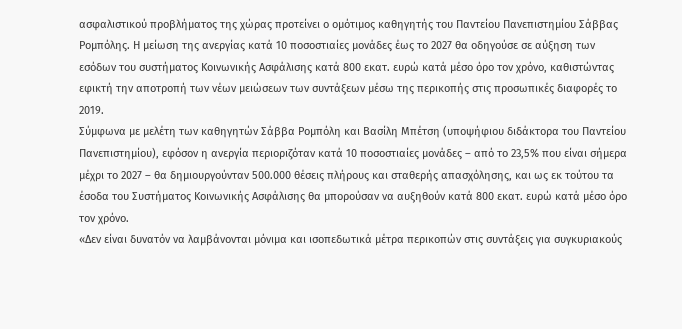ασφαλιστικού προβλήματος της χώρας προτείνει ο ομότιμος καθηγητής του Παντείου Πανεπιστημίου Σάββας Ρομπόλης. Η μείωση της ανεργίας κατά 10 ποσοστιαίες μονάδες έως το 2027 θα οδηγούσε σε αύξηση των εσόδων του συστήματος Κοινωνικής Ασφάλισης κατά 800 εκατ. ευρώ κατά μέσο όρο τον χρόνο, καθιστώντας εφικτή την αποτροπή των νέων μειώσεων των συντάξεων μέσω της περικοπής στις προσωπικές διαφορές το 2019.
Σύμφωνα με μελέτη των καθηγητών Σάββα Ρομπόλη και Βασίλη Μπέτση (υποψήφιου διδάκτορα του Παντείου Πανεπιστημίου), εφόσον η ανεργία περιοριζόταν κατά 10 ποσοστιαίες μονάδες – από το 23,5% που είναι σήμερα μέχρι το 2027 – θα δημιουργούνταν 500.000 θέσεις πλήρους και σταθερής απασχόλησης, και ως εκ τούτου τα έσοδα του Συστήματος Κοινωνικής Ασφάλισης θα μπορούσαν να αυξηθούν κατά 800 εκατ. ευρώ κατά μέσο όρο τον χρόνο.
«Δεν είναι δυνατόν να λαμβάνονται μόνιμα και ισοπεδωτικά μέτρα περικοπών στις συντάξεις για συγκυριακούς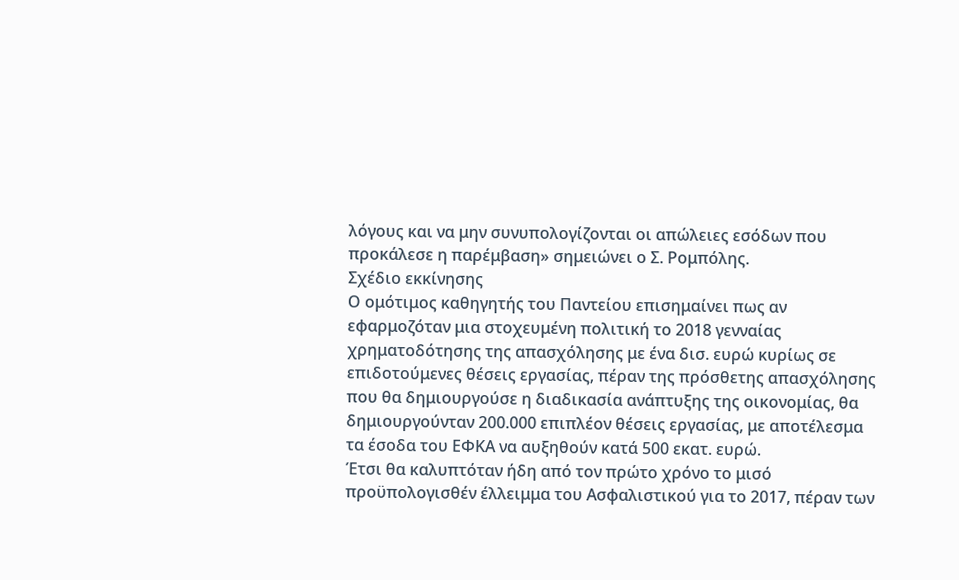λόγους και να μην συνυπολογίζονται οι απώλειες εσόδων που προκάλεσε η παρέμβαση» σημειώνει ο Σ. Ρομπόλης.
Σχέδιο εκκίνησης
Ο ομότιμος καθηγητής του Παντείου επισημαίνει πως αν εφαρμοζόταν μια στοχευμένη πολιτική το 2018 γενναίας χρηματοδότησης της απασχόλησης με ένα δισ. ευρώ κυρίως σε επιδοτούμενες θέσεις εργασίας, πέραν της πρόσθετης απασχόλησης που θα δημιουργούσε η διαδικασία ανάπτυξης της οικονομίας, θα δημιουργούνταν 200.000 επιπλέον θέσεις εργασίας, με αποτέλεσμα τα έσοδα του ΕΦΚΑ να αυξηθούν κατά 500 εκατ. ευρώ.
Έτσι θα καλυπτόταν ήδη από τον πρώτο χρόνο το μισό προϋπολογισθέν έλλειμμα του Ασφαλιστικού για το 2017, πέραν των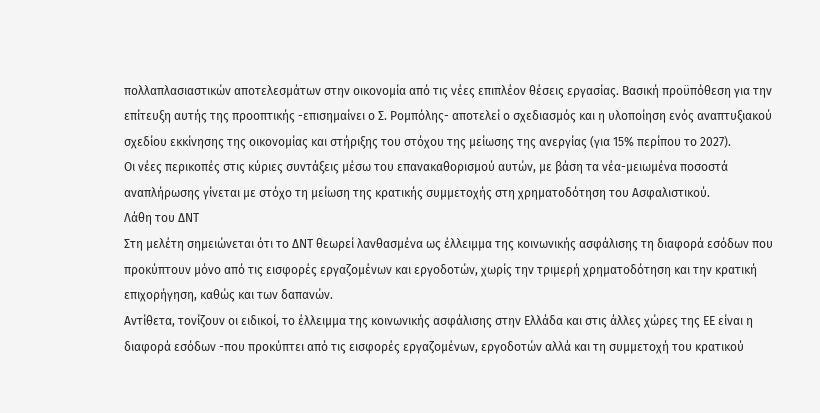πολλαπλασιαστικών αποτελεσμάτων στην οικονομία από τις νέες επιπλέον θέσεις εργασίας. Βασική προϋπόθεση για την επίτευξη αυτής της προοπτικής -επισημαίνει ο Σ. Ρομπόλης- αποτελεί ο σχεδιασμός και η υλοποίηση ενός αναπτυξιακού σχεδίου εκκίνησης της οικονομίας και στήριξης του στόχου της μείωσης της ανεργίας (για 15% περίπου το 2027).
Οι νέες περικοπές στις κύριες συντάξεις μέσω του επανακαθορισμού αυτών, με βάση τα νέα-μειωμένα ποσοστά αναπλήρωσης γίνεται με στόχο τη μείωση της κρατικής συμμετοχής στη χρηματοδότηση του Ασφαλιστικού.
Λάθη του ΔΝΤ
Στη μελέτη σημειώνεται ότι το ΔΝΤ θεωρεί λανθασμένα ως έλλειμμα της κοινωνικής ασφάλισης τη διαφορά εσόδων που προκύπτουν μόνο από τις εισφορές εργαζομένων και εργοδοτών, χωρίς την τριμερή χρηματοδότηση και την κρατική επιχορήγηση, καθώς και των δαπανών.
Αντίθετα, τονίζουν οι ειδικοί, το έλλειμμα της κοινωνικής ασφάλισης στην Ελλάδα και στις άλλες χώρες της ΕΕ είναι η διαφορά εσόδων -που προκύπτει από τις εισφορές εργαζομένων, εργοδοτών αλλά και τη συμμετοχή του κρατικού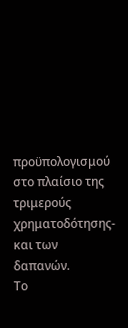προϋπολογισμού στο πλαίσιο της τριμερούς χρηματοδότησης- και των δαπανών.
Το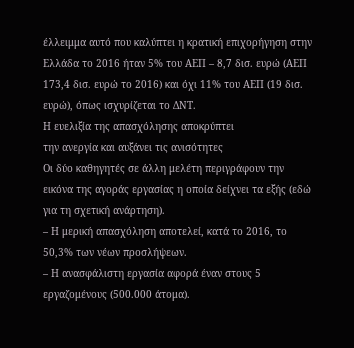έλλειμμα αυτό που καλύπτει η κρατική επιχορήγηση στην Ελλάδα το 2016 ήταν 5% του ΑΕΠ – 8,7 δισ. ευρώ (ΑΕΠ 173,4 δισ. ευρώ το 2016) και όχι 11% του ΑΕΠ (19 δισ. ευρώ), όπως ισχυρίζεται το ΔΝΤ.
Η ευελιξία της απασχόλησης αποκρύπτει
την ανεργία και αυξάνει τις ανισότητες
Οι δύο καθηγητές σε άλλη μελέτη περιγράφουν την εικόνα της αγοράς εργασίας η οποία δείχνει τα εξής (εδώ για τη σχετική ανάρτηση).
– Η μερική απασχόληση αποτελεί, κατά το 2016, το 50,3% των νέων προσλήψεων.
– Η ανασφάλιστη εργασία αφορά έναν στους 5 εργαζομένους (500.000 άτομα).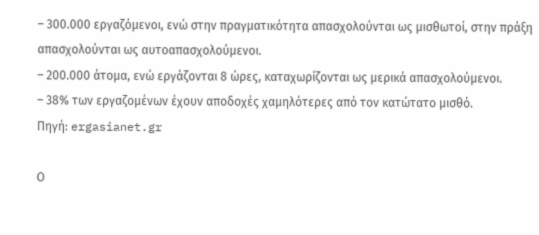– 300.000 εργαζόμενοι, ενώ στην πραγματικότητα απασχολούνται ως μισθωτοί, στην πράξη απασχολούνται ως αυτοαπασχολούμενοι.
– 200.000 άτομα, ενώ εργάζονται 8 ώρες, καταχωρίζονται ως μερικά απασχολούμενοι.
– 38% των εργαζομένων έχουν αποδοχές χαμηλότερες από τον κατώτατο μισθό.
Πηγή: ergasianet.gr

Ο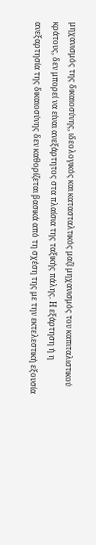μηχανισμός της δικαιοσύνης, ιδεολογικός και κατασταλτικός μαζί μηχανισμός του καπιταλιστικού κράτους, δεν μπορεί να είναι ανεξάρτητος στα πλαίσια της ταξικής πάλης. Η εξάρτηση ή η ανεξαρτησία της δικαιοσύνης δεν καθορίζεται βασικά από τη σχέση της με την εκτελεστική εξουσία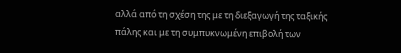αλλά από τη σχέση της με τη διεξαγωγή της ταξικής πάλης και με τη συμπυκνωμένη επιβολή των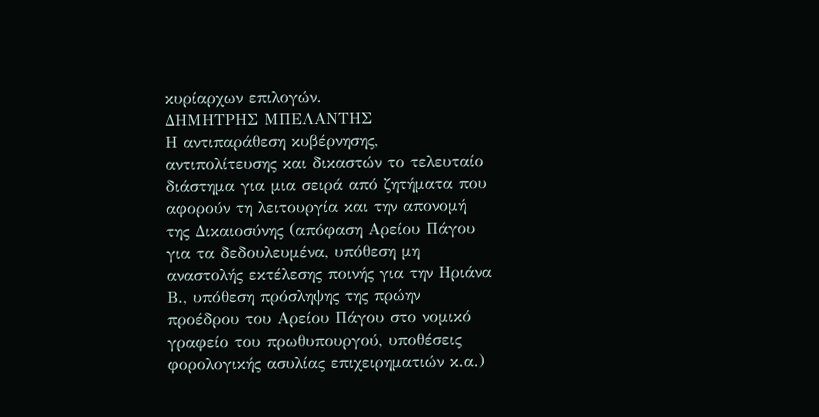κυρίαρχων επιλογών.
ΔΗΜΗΤΡΗΣ ΜΠΕΛΑΝΤΗΣ
Η αντιπαράθεση κυβέρνησης, αντιπολίτευσης και δικαστών το τελευταίο διάστημα για μια σειρά από ζητήματα που αφορούν τη λειτουργία και την απονομή της Δικαιοσύνης (απόφαση Αρείου Πάγου για τα δεδουλευμένα, υπόθεση μη αναστολής εκτέλεσης ποινής για την Ηριάνα Β., υπόθεση πρόσληψης της πρώην προέδρου του Αρείου Πάγου στο νομικό γραφείο του πρωθυπουργού, υποθέσεις φορολογικής ασυλίας επιχειρηματιών κ.α.)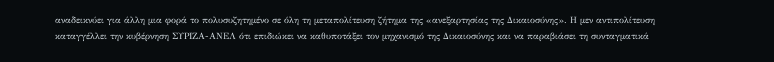αναδεικνύει για άλλη μια φορά το πολυσυζητημένο σε όλη τη μεταπολίτευση ζήτημα της «ανεξαρτησίας της Δικαιοσύνης». Η μεν αντιπολίτευση καταγγέλλει την κυβέρνηση ΣΥΡΙΖΑ-ΑΝΕΛ ότι επιδιώκει να καθυποτάξει τον μηχανισμό της Δικαιοσύνης και να παραβιάσει τη συνταγματικά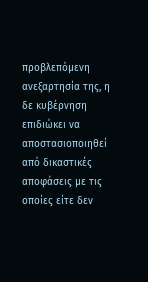προβλεπόμενη ανεξαρτησία της, η δε κυβέρνηση επιδιώκει να αποστασιοποιηθεί από δικαστικές αποφάσεις με τις οποίες είτε δεν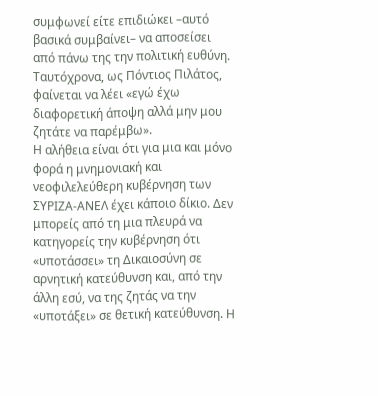συμφωνεί είτε επιδιώκει –αυτό βασικά συμβαίνει– να αποσείσει από πάνω της την πολιτική ευθύνη. Ταυτόχρονα, ως Πόντιος Πιλάτος, φαίνεται να λέει «εγώ έχω διαφορετική άποψη αλλά μην μου ζητάτε να παρέμβω».
Η αλήθεια είναι ότι για μια και μόνο φορά η μνημονιακή και νεοφιλελεύθερη κυβέρνηση των ΣΥΡΙΖΑ-ΑΝΕΛ έχει κάποιο δίκιο. Δεν μπορείς από τη μια πλευρά να κατηγορείς την κυβέρνηση ότι «υποτάσσει» τη Δικαιοσύνη σε αρνητική κατεύθυνση και, από την άλλη εσύ, να της ζητάς να την «υποτάξει» σε θετική κατεύθυνση. Η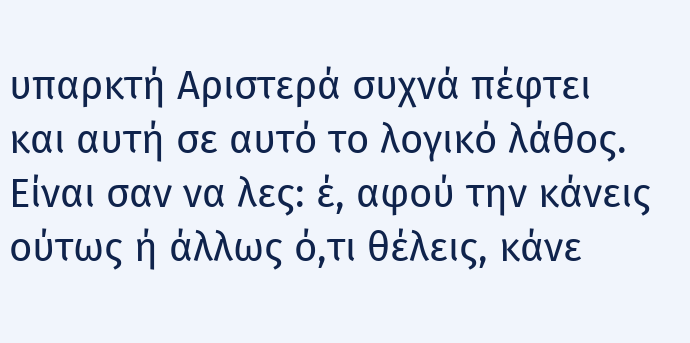υπαρκτή Αριστερά συχνά πέφτει και αυτή σε αυτό το λογικό λάθος. Είναι σαν να λες: έ, αφού την κάνεις ούτως ή άλλως ό,τι θέλεις, κάνε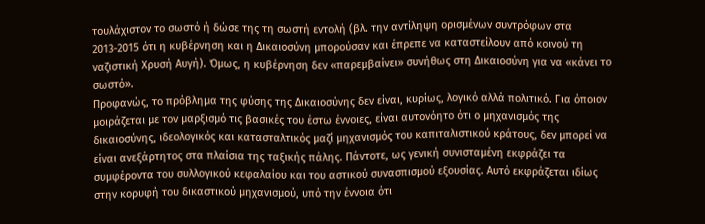τουλάχιστον το σωστό ή δώσε της τη σωστή εντολή (βλ. την αντίληψη ορισμένων συντρόφων στα 2013-2015 ότι η κυβέρνηση και η Δικαιοσύνη μπορούσαν και έπρεπε να καταστείλουν από κοινού τη ναζιστική Χρυσή Αυγή). Όμως, η κυβέρνηση δεν «παρεμβαίνει» συνήθως στη Δικαιοσύνη για να «κάνει το σωστό».
Προφανώς, το πρόβλημα της φύσης της Δικαιοσύνης δεν είναι, κυρίως, λογικό αλλά πολιτικό. Για όποιον μοιράζεται με τον μαρξισμό τις βασικές του έστω έννοιες, είναι αυτονόητο ότι ο μηχανισμός της δικαιοσύνης, ιδεολογικός και κατασταλτικός μαζί μηχανισμός του καπιταλιστικού κράτους, δεν μπορεί να είναι ανεξάρτητος στα πλαίσια της ταξικής πάλης. Πάντοτε, ως γενική συνισταμένη εκφράζει τα συμφέροντα του συλλογικού κεφαλαίου και του αστικού συνασπισμού εξουσίας. Αυτό εκφράζεται ιδίως στην κορυφή του δικαστικού μηχανισμού, υπό την έννοια ότι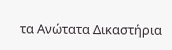τα Ανώτατα Δικαστήρια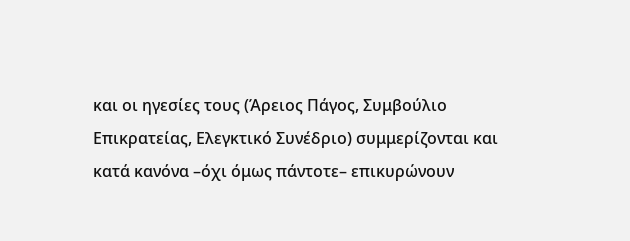και οι ηγεσίες τους (Άρειος Πάγος, Συμβούλιο Επικρατείας, Ελεγκτικό Συνέδριο) συμμερίζονται και κατά κανόνα –όχι όμως πάντοτε– επικυρώνουν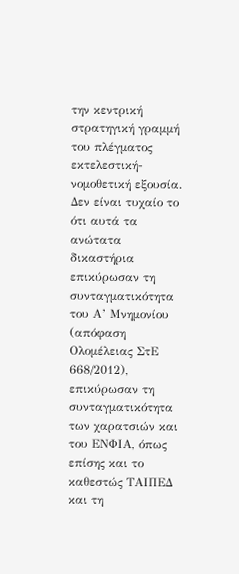την κεντρική στρατηγική γραμμή του πλέγματος εκτελεστική-νομοθετική εξουσία.
Δεν είναι τυχαίο το ότι αυτά τα ανώτατα δικαστήρια επικύρωσαν τη συνταγματικότητα του Α’ Μνημονίου (απόφαση Ολομέλειας ΣτΕ 668/2012), επικύρωσαν τη συνταγματικότητα των χαρατσιών και του ΕΝΦΙΑ, όπως επίσης και το καθεστώς ΤΑΙΠΕΔ και τη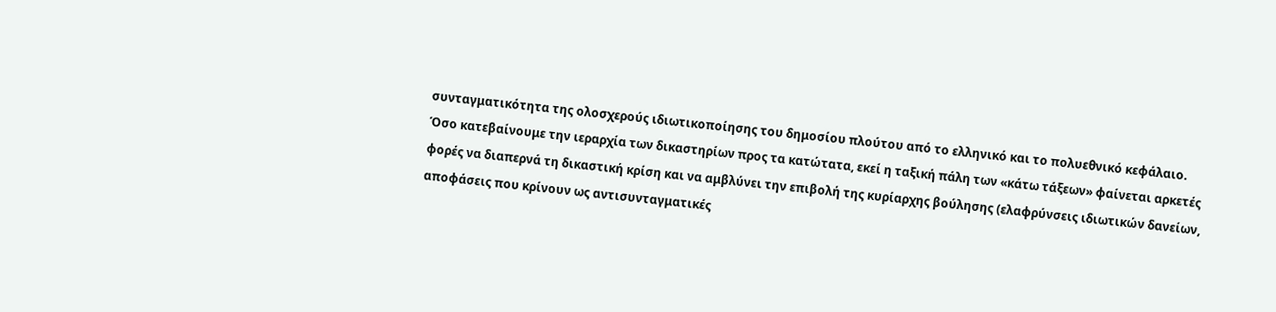συνταγματικότητα της ολοσχερούς ιδιωτικοποίησης του δημοσίου πλούτου από το ελληνικό και το πολυεθνικό κεφάλαιο. Όσο κατεβαίνουμε την ιεραρχία των δικαστηρίων προς τα κατώτατα, εκεί η ταξική πάλη των «κάτω τάξεων» φαίνεται αρκετές φορές να διαπερνά τη δικαστική κρίση και να αμβλύνει την επιβολή της κυρίαρχης βούλησης (ελαφρύνσεις ιδιωτικών δανείων, αποφάσεις που κρίνουν ως αντισυνταγματικές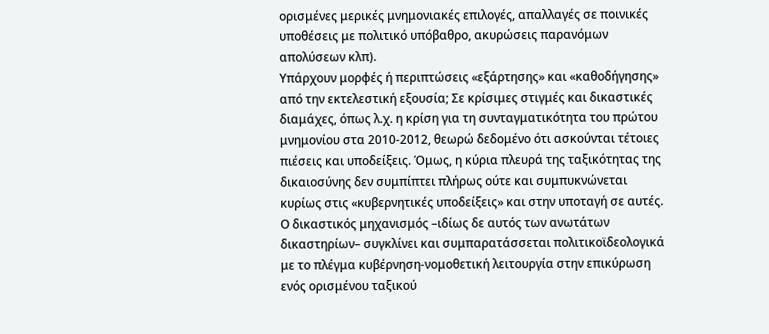ορισμένες μερικές μνημονιακές επιλογές, απαλλαγές σε ποινικές υποθέσεις με πολιτικό υπόβαθρο, ακυρώσεις παρανόμων απολύσεων κλπ).
Υπάρχουν μορφές ή περιπτώσεις «εξάρτησης» και «καθοδήγησης» από την εκτελεστική εξουσία; Σε κρίσιμες στιγμές και δικαστικές διαμάχες, όπως λ.χ. η κρίση για τη συνταγματικότητα του πρώτου μνημονίου στα 2010-2012, θεωρώ δεδομένο ότι ασκούνται τέτοιες πιέσεις και υποδείξεις. Όμως, η κύρια πλευρά της ταξικότητας της δικαιοσύνης δεν συμπίπτει πλήρως ούτε και συμπυκνώνεται κυρίως στις «κυβερνητικές υποδείξεις» και στην υποταγή σε αυτές. Ο δικαστικός μηχανισμός –ιδίως δε αυτός των ανωτάτων δικαστηρίων– συγκλίνει και συμπαρατάσσεται πολιτικοϊδεολογικά με το πλέγμα κυβέρνηση-νομοθετική λειτουργία στην επικύρωση ενός ορισμένου ταξικού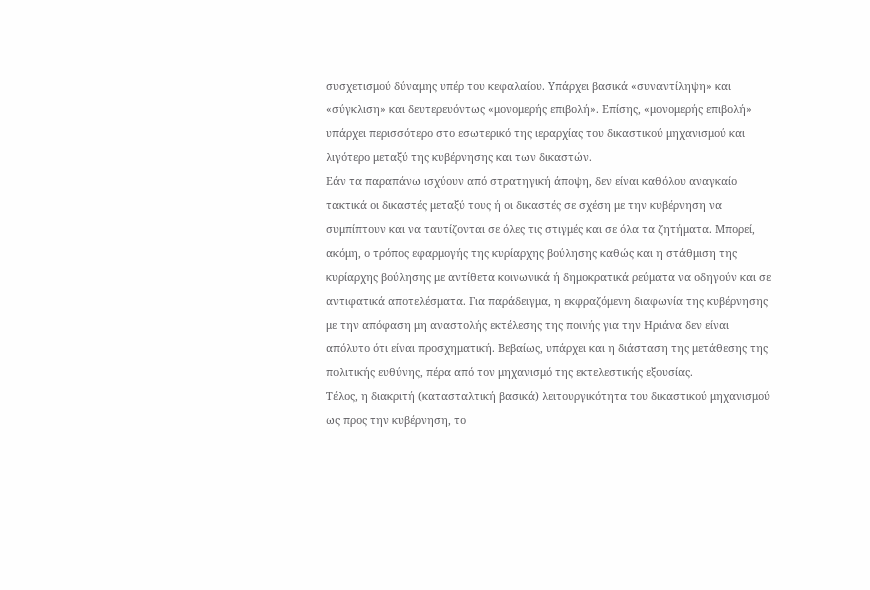συσχετισμού δύναμης υπέρ του κεφαλαίου. Υπάρχει βασικά «συναντίληψη» και «σύγκλιση» και δευτερευόντως «μονομερής επιβολή». Επίσης, «μονομερής επιβολή» υπάρχει περισσότερο στο εσωτερικό της ιεραρχίας του δικαστικού μηχανισμού και λιγότερο μεταξύ της κυβέρνησης και των δικαστών.
Εάν τα παραπάνω ισχύουν από στρατηγική άποψη, δεν είναι καθόλου αναγκαίο τακτικά οι δικαστές μεταξύ τους ή οι δικαστές σε σχέση με την κυβέρνηση να συμπίπτουν και να ταυτίζονται σε όλες τις στιγμές και σε όλα τα ζητήματα. Μπορεί, ακόμη, ο τρόπος εφαρμογής της κυρίαρχης βούλησης καθώς και η στάθμιση της κυρίαρχης βούλησης με αντίθετα κοινωνικά ή δημοκρατικά ρεύματα να οδηγούν και σε αντιφατικά αποτελέσματα. Για παράδειγμα, η εκφραζόμενη διαφωνία της κυβέρνησης με την απόφαση μη αναστολής εκτέλεσης της ποινής για την Ηριάνα δεν είναι απόλυτο ότι είναι προσχηματική. Βεβαίως, υπάρχει και η διάσταση της μετάθεσης της πολιτικής ευθύνης, πέρα από τον μηχανισμό της εκτελεστικής εξουσίας.
Τέλος, η διακριτή (κατασταλτική βασικά) λειτουργικότητα του δικαστικού μηχανισμού ως προς την κυβέρνηση, το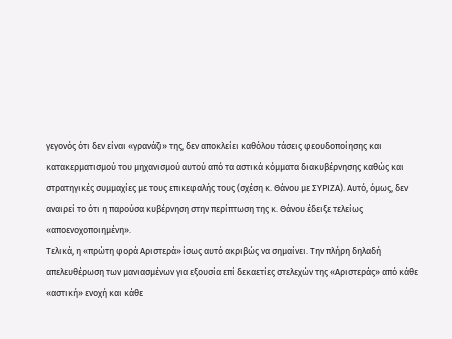γεγονός ότι δεν είναι «γρανάζι» της, δεν αποκλείει καθόλου τάσεις φεουδοποίησης και κατακερματισμού του μηχανισμού αυτού από τα αστικά κόμματα διακυβέρνησης καθώς και στρατηγικές συμμαχίες με τους επικεφαλής τους (σχέση κ. Θάνου με ΣΥΡΙΖΑ). Αυτό, όμως, δεν αναιρεί το ότι η παρούσα κυβέρνηση στην περίπτωση της κ. Θάνου έδειξε τελείως «αποενοχοποιημένη».
Τελικά, η «πρώτη φορά Αριστερά» ίσως αυτό ακριβώς να σημαίνει. Την πλήρη δηλαδή απελευθέρωση των μανιασμένων για εξουσία επί δεκαετίες στελεχών της «Αριστεράς» από κάθε «αστική» ενοχή και κάθε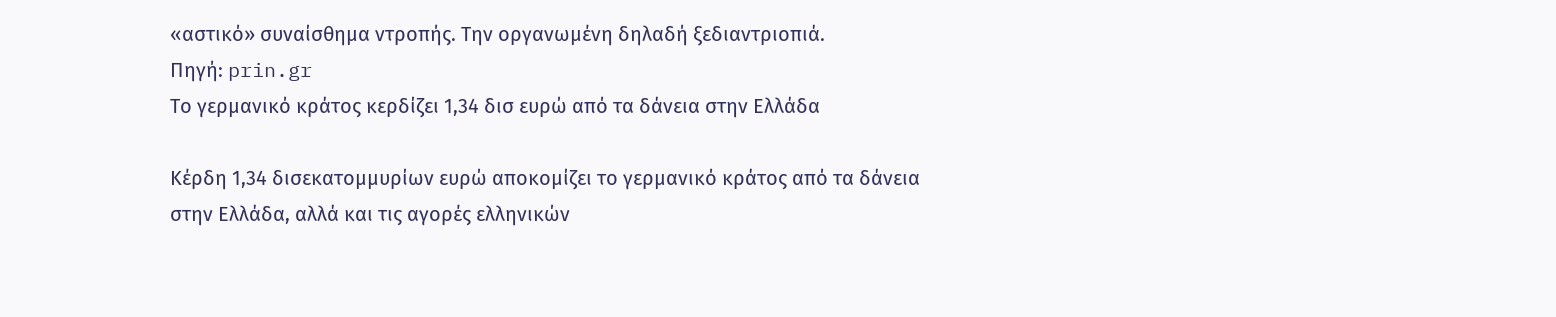«αστικό» συναίσθημα ντροπής. Την οργανωμένη δηλαδή ξεδιαντριοπιά.
Πηγή: prin.gr
Το γερμανικό κράτος κερδίζει 1,34 δισ ευρώ από τα δάνεια στην Ελλάδα

Κέρδη 1,34 δισεκατομμυρίων ευρώ αποκομίζει το γερμανικό κράτος από τα δάνεια στην Ελλάδα, αλλά και τις αγορές ελληνικών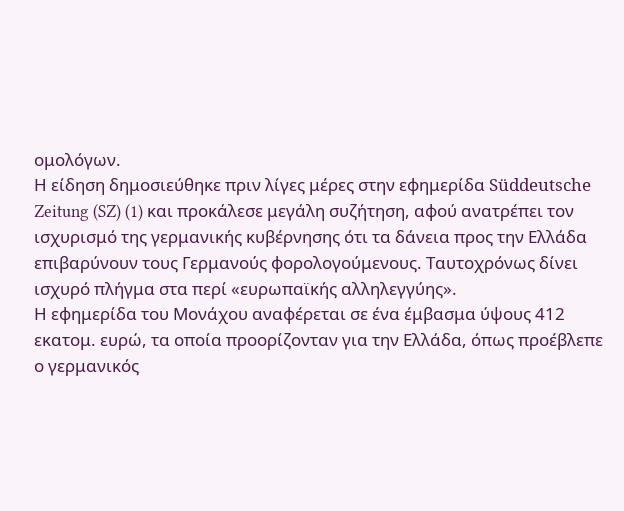ομολόγων.
Η είδηση δημοσιεύθηκε πριν λίγες μέρες στην εφημερίδα Süddeutsche Zeitung (SZ) (1) και προκάλεσε μεγάλη συζήτηση, αφού ανατρέπει τον ισχυρισμό της γερμανικής κυβέρνησης ότι τα δάνεια προς την Ελλάδα επιβαρύνουν τους Γερμανούς φορολογούμενους. Ταυτοχρόνως δίνει ισχυρό πλήγμα στα περί «ευρωπαϊκής αλληλεγγύης».
Η εφημερίδα του Μονάχου αναφέρεται σε ένα έμβασμα ύψους 412 εκατομ. ευρώ, τα οποία προορίζονταν για την Ελλάδα, όπως προέβλεπε ο γερμανικός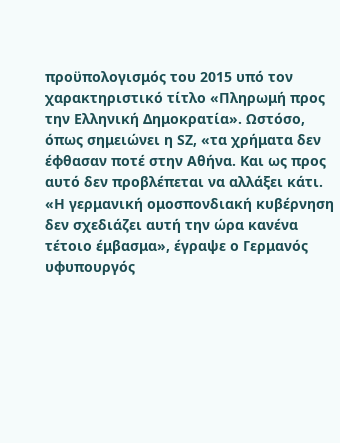προϋπολογισμός του 2015 υπό τον χαρακτηριστικό τίτλο «Πληρωμή προς την Ελληνική Δημοκρατία». Ωστόσο, όπως σημειώνει η SZ, «τα χρήματα δεν έφθασαν ποτέ στην Αθήνα. Και ως προς αυτό δεν προβλέπεται να αλλάξει κάτι. «H γερμανική ομοσπονδιακή κυβέρνηση δεν σχεδιάζει αυτή την ώρα κανένα τέτοιο έμβασμα», έγραψε ο Γερμανός υφυπουργός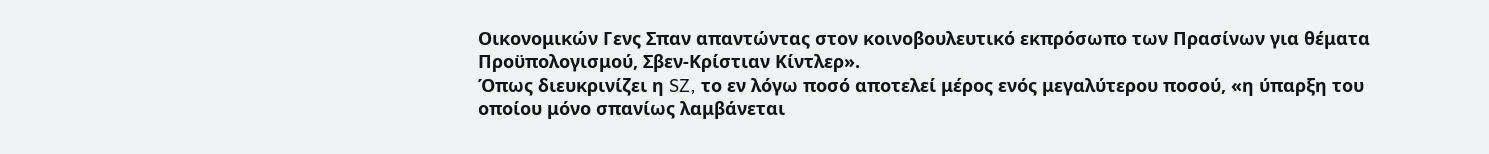Οικονομικών Γενς Σπαν απαντώντας στον κοινοβουλευτικό εκπρόσωπο των Πρασίνων για θέματα Προϋπολογισμού, Σβεν-Κρίστιαν Κίντλερ».
Όπως διευκρινίζει η SZ, το εν λόγω ποσό αποτελεί μέρος ενός μεγαλύτερου ποσού, «η ύπαρξη του οποίου μόνο σπανίως λαμβάνεται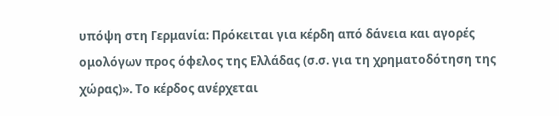υπόψη στη Γερμανία: Πρόκειται για κέρδη από δάνεια και αγορές ομολόγων προς όφελος της Ελλάδας (σ.σ. για τη χρηματοδότηση της χώρας)». Το κέρδος ανέρχεται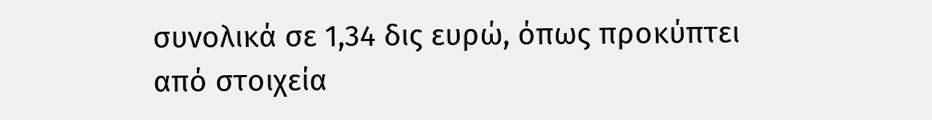συνολικά σε 1,34 δις ευρώ, όπως προκύπτει από στοιχεία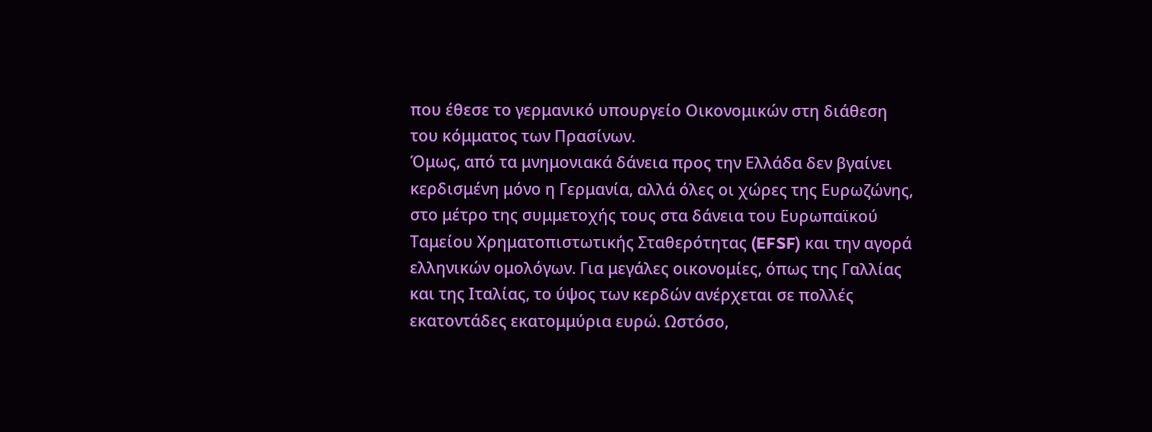που έθεσε το γερμανικό υπουργείο Οικονομικών στη διάθεση του κόμματος των Πρασίνων.
Όμως, από τα μνημονιακά δάνεια προς την Ελλάδα δεν βγαίνει κερδισμένη μόνο η Γερμανία, αλλά όλες οι χώρες της Ευρωζώνης, στο μέτρο της συμμετοχής τους στα δάνεια του Ευρωπαϊκού Ταμείου Χρηματοπιστωτικής Σταθερότητας (EFSF) και την αγορά ελληνικών ομολόγων. Για μεγάλες οικονομίες, όπως της Γαλλίας και της Ιταλίας, το ύψος των κερδών ανέρχεται σε πολλές εκατοντάδες εκατομμύρια ευρώ. Ωστόσο,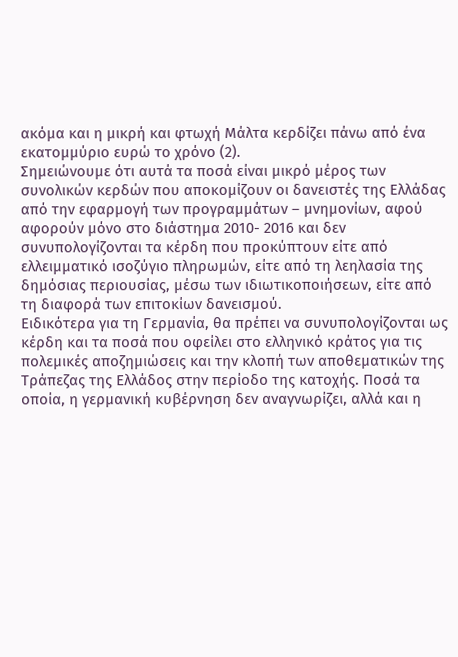ακόμα και η μικρή και φτωχή Μάλτα κερδίζει πάνω από ένα εκατομμύριο ευρώ το χρόνο (2).
Σημειώνουμε ότι αυτά τα ποσά είναι μικρό μέρος των συνολικών κερδών που αποκομίζουν οι δανειστές της Ελλάδας από την εφαρμογή των προγραμμάτων – μνημονίων, αφού αφορούν μόνο στο διάστημα 2010- 2016 και δεν συνυπολογίζονται τα κέρδη που προκύπτουν είτε από ελλειμματικό ισοζύγιο πληρωμών, είτε από τη λεηλασία της δημόσιας περιουσίας, μέσω των ιδιωτικοποιήσεων, είτε από τη διαφορά των επιτοκίων δανεισμού.
Ειδικότερα για τη Γερμανία, θα πρέπει να συνυπολογίζονται ως κέρδη και τα ποσά που οφείλει στο ελληνικό κράτος για τις πολεμικές αποζημιώσεις και την κλοπή των αποθεματικών της Τράπεζας της Ελλάδος στην περίοδο της κατοχής. Ποσά τα οποία, η γερμανική κυβέρνηση δεν αναγνωρίζει, αλλά και η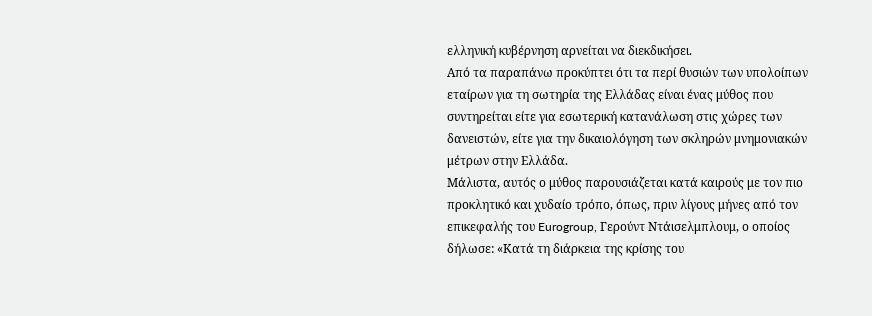ελληνική κυβέρνηση αρνείται να διεκδικήσει.
Από τα παραπάνω προκύπτει ότι τα περί θυσιών των υπολοίπων εταίρων για τη σωτηρία της Ελλάδας είναι ένας μύθος που συντηρείται είτε για εσωτερική κατανάλωση στις χώρες των δανειστών, είτε για την δικαιολόγηση των σκληρών μνημονιακών μέτρων στην Ελλάδα.
Μάλιστα, αυτός ο μύθος παρουσιάζεται κατά καιρούς με τον πιο προκλητικό και χυδαίο τρόπο, όπως, πριν λίγους μήνες από τον επικεφαλής του Eurogroup, Γερούντ Ντάισελμπλουμ, ο οποίος δήλωσε: «Κατά τη διάρκεια της κρίσης του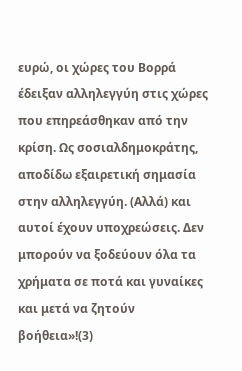ευρώ, οι χώρες του Βορρά έδειξαν αλληλεγγύη στις χώρες που επηρεάσθηκαν από την κρίση. Ως σοσιαλδημοκράτης, αποδίδω εξαιρετική σημασία στην αλληλεγγύη. (Αλλά) και αυτοί έχουν υποχρεώσεις. Δεν μπορούν να ξοδεύουν όλα τα χρήματα σε ποτά και γυναίκες και μετά να ζητούν βοήθεια»!(3)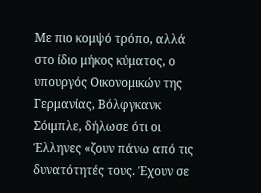Με πιο κομψό τρόπο, αλλά στο ίδιο μήκος κύματος, ο υπουργός Οικονομικών της Γερμανίας, Βόλφγκανκ Σόιμπλε, δήλωσε ότι οι Έλληνες «ζουν πάνω από τις δυνατότητές τους. Έχουν σε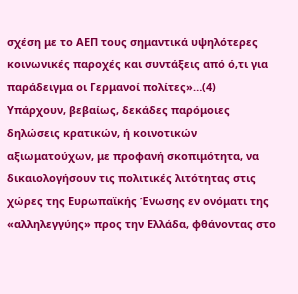σχέση με το ΑΕΠ τους σημαντικά υψηλότερες κοινωνικές παροχές και συντάξεις από ό,τι για παράδειγμα οι Γερμανοί πολίτες»…(4)
Υπάρχουν, βεβαίως, δεκάδες παρόμοιες δηλώσεις κρατικών, ή κοινοτικών αξιωματούχων, με προφανή σκοπιμότητα, να δικαιολογήσουν τις πολιτικές λιτότητας στις χώρες της Ευρωπαϊκής Ένωσης εν ονόματι της «αλληλεγγύης» προς την Ελλάδα, φθάνοντας στο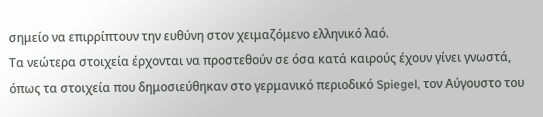σημείο να επιρρίπτουν την ευθύνη στον χειμαζόμενο ελληνικό λαό.
Τα νεώτερα στοιχεία έρχονται να προστεθούν σε όσα κατά καιρούς έχουν γίνει γνωστά, όπως τα στοιχεία που δημοσιεύθηκαν στο γερμανικό περιοδικό Spiegel, τον Αύγουστο του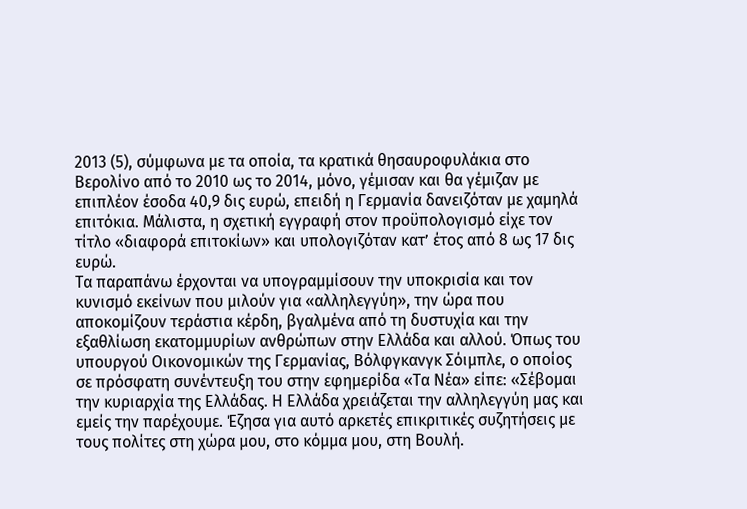2013 (5), σύμφωνα με τα οποία, τα κρατικά θησαυροφυλάκια στο Βερολίνο από το 2010 ως το 2014, μόνο, γέμισαν και θα γέμιζαν με επιπλέον έσοδα 40,9 δις ευρώ, επειδή η Γερμανία δανειζόταν με χαμηλά επιτόκια. Μάλιστα, η σχετική εγγραφή στον προϋπολογισμό είχε τον τίτλο «διαφορά επιτοκίων» και υπολογιζόταν κατ’ έτος από 8 ως 17 δις ευρώ.
Τα παραπάνω έρχονται να υπογραμμίσουν την υποκρισία και τον κυνισμό εκείνων που μιλούν για «αλληλεγγύη», την ώρα που αποκομίζουν τεράστια κέρδη, βγαλμένα από τη δυστυχία και την εξαθλίωση εκατομμυρίων ανθρώπων στην Ελλάδα και αλλού. Όπως του υπουργού Οικονομικών της Γερμανίας, Βόλφγκανγκ Σόιμπλε, ο οποίος σε πρόσφατη συνέντευξη του στην εφημερίδα «Τα Νέα» είπε: «Σέβομαι την κυριαρχία της Ελλάδας. Η Ελλάδα χρειάζεται την αλληλεγγύη μας και εμείς την παρέχουμε. Έζησα για αυτό αρκετές επικριτικές συζητήσεις με τους πολίτες στη χώρα μου, στο κόμμα μου, στη Βουλή.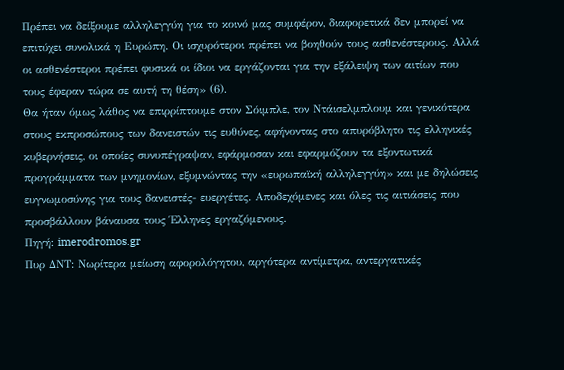Πρέπει να δείξουμε αλληλεγγύη για το κοινό μας συμφέρον, διαφορετικά δεν μπορεί να επιτύχει συνολικά η Ευρώπη. Οι ισχυρότεροι πρέπει να βοηθούν τους ασθενέστερους. Αλλά οι ασθενέστεροι πρέπει φυσικά οι ίδιοι να εργάζονται για την εξάλειψη των αιτίων που τους έφεραν τώρα σε αυτή τη θέση» (6).
Θα ήταν όμως λάθος να επιρρίπτουμε στον Σόιμπλε, τον Ντάισελμπλουμ και γενικότερα στους εκπροσώπους των δανειστών τις ευθύνες, αφήνοντας στο απυρόβλητο τις ελληνικές κυβερνήσεις, οι οποίες συνυπέγραψαν, εφάρμοσαν και εφαρμόζουν τα εξοντωτικά προγράμματα των μνημονίων, εξυμνώντας την «ευρωπαϊκή αλληλεγγύη» και με δηλώσεις ευγνωμοσύνης για τους δανειστές- ευεργέτες. Αποδεχόμενες και όλες τις αιτιάσεις που προσβάλλουν βάναυσα τους Έλληνες εργαζόμενους.
Πηγή: imerodromos.gr
Πυρ ΔΝΤ: Νωρίτερα μείωση αφορολόγητου, αργότερα αντίμετρα, αντεργατικές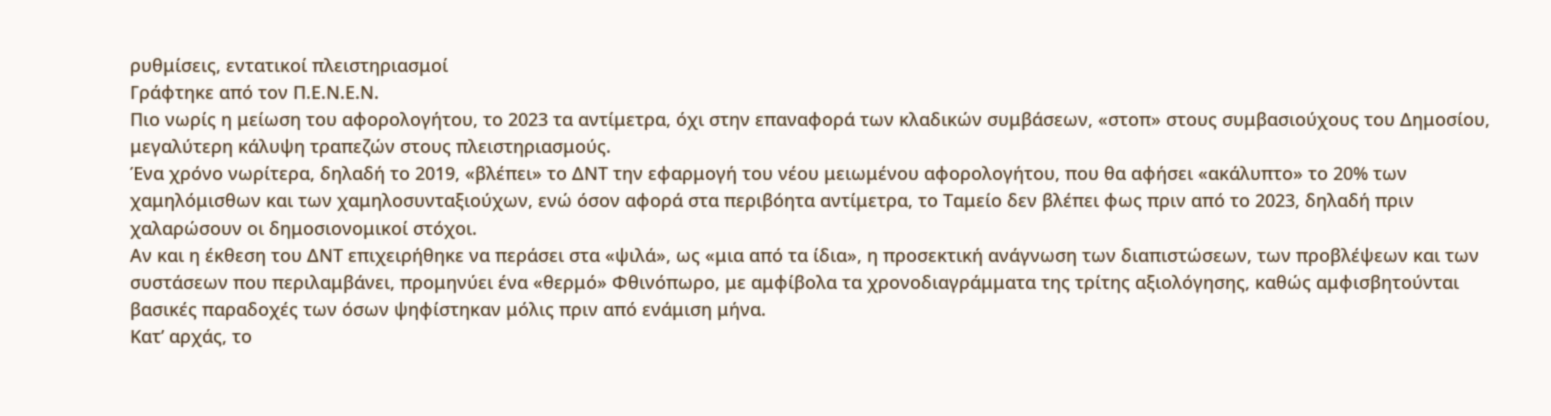ρυθμίσεις, εντατικοί πλειστηριασμοί
Γράφτηκε από τον Π.Ε.Ν.Ε.Ν.
Πιο νωρίς η μείωση του αφορολογήτου, το 2023 τα αντίμετρα, όχι στην επαναφορά των κλαδικών συμβάσεων, «στοπ» στους συμβασιούχους του Δημοσίου, μεγαλύτερη κάλυψη τραπεζών στους πλειστηριασμούς.
Ένα χρόνο νωρίτερα, δηλαδή το 2019, «βλέπει» το ΔΝΤ την εφαρμογή του νέου μειωμένου αφορολογήτου, που θα αφήσει «ακάλυπτο» το 20% των χαμηλόμισθων και των χαμηλοσυνταξιούχων, ενώ όσον αφορά στα περιβόητα αντίμετρα, το Ταμείο δεν βλέπει φως πριν από το 2023, δηλαδή πριν χαλαρώσουν οι δημοσιονομικοί στόχοι.
Αν και η έκθεση του ΔΝΤ επιχειρήθηκε να περάσει στα «ψιλά», ως «μια από τα ίδια», η προσεκτική ανάγνωση των διαπιστώσεων, των προβλέψεων και των συστάσεων που περιλαμβάνει, προμηνύει ένα «θερμό» Φθινόπωρο, με αμφίβολα τα χρονοδιαγράμματα της τρίτης αξιολόγησης, καθώς αμφισβητούνται βασικές παραδοχές των όσων ψηφίστηκαν μόλις πριν από ενάμιση μήνα.
Κατ’ αρχάς, το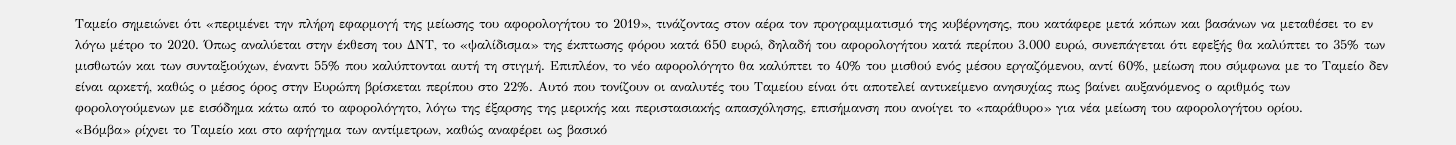Ταμείο σημειώνει ότι «περιμένει την πλήρη εφαρμογή της μείωσης του αφορολογήτου το 2019», τινάζοντας στον αέρα τον προγραμματισμό της κυβέρνησης, που κατάφερε μετά κόπων και βασάνων να μεταθέσει το εν λόγω μέτρο το 2020. Όπως αναλύεται στην έκθεση του ΔΝΤ, το «ψαλίδισμα» της έκπτωσης φόρου κατά 650 ευρώ, δηλαδή του αφορολογήτου κατά περίπου 3.000 ευρώ, συνεπάγεται ότι εφεξής θα καλύπτει το 35% των μισθωτών και των συνταξιούχων, έναντι 55% που καλύπτονται αυτή τη στιγμή. Επιπλέον, το νέο αφορολόγητο θα καλύπτει το 40% του μισθού ενός μέσου εργαζόμενου, αντί 60%, μείωση που σύμφωνα με το Ταμείο δεν είναι αρκετή, καθώς ο μέσος όρος στην Ευρώπη βρίσκεται περίπου στο 22%. Αυτό που τονίζουν οι αναλυτές του Ταμείου είναι ότι αποτελεί αντικείμενο ανησυχίας πως βαίνει αυξανόμενος ο αριθμός των φορολογούμενων με εισόδημα κάτω από το αφορολόγητο, λόγω της έξαρσης της μερικής και περιστασιακής απασχόλησης, επισήμανση που ανοίγει το «παράθυρο» για νέα μείωση του αφορολογήτου ορίου.
«Βόμβα» ρίχνει το Ταμείο και στο αφήγημα των αντίμετρων, καθώς αναφέρει ως βασικό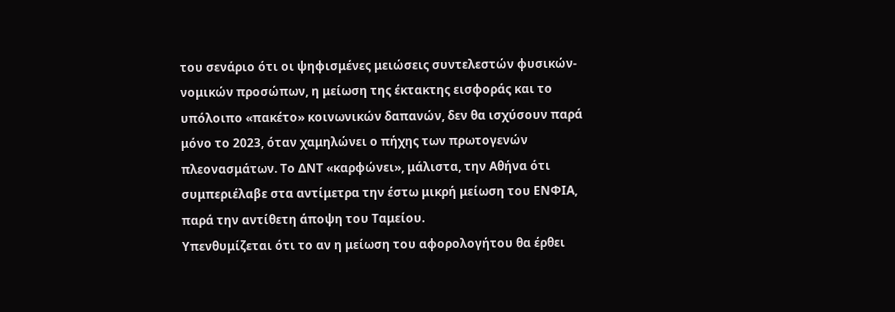του σενάριο ότι οι ψηφισμένες μειώσεις συντελεστών φυσικών- νομικών προσώπων, η μείωση της έκτακτης εισφοράς και το υπόλοιπο «πακέτο» κοινωνικών δαπανών, δεν θα ισχύσουν παρά μόνο το 2023, όταν χαμηλώνει ο πήχης των πρωτογενών πλεονασμάτων. Το ΔΝΤ «καρφώνει», μάλιστα, την Αθήνα ότι συμπεριέλαβε στα αντίμετρα την έστω μικρή μείωση του ΕΝΦΙΑ, παρά την αντίθετη άποψη του Ταμείου.
Υπενθυμίζεται ότι το αν η μείωση του αφορολογήτου θα έρθει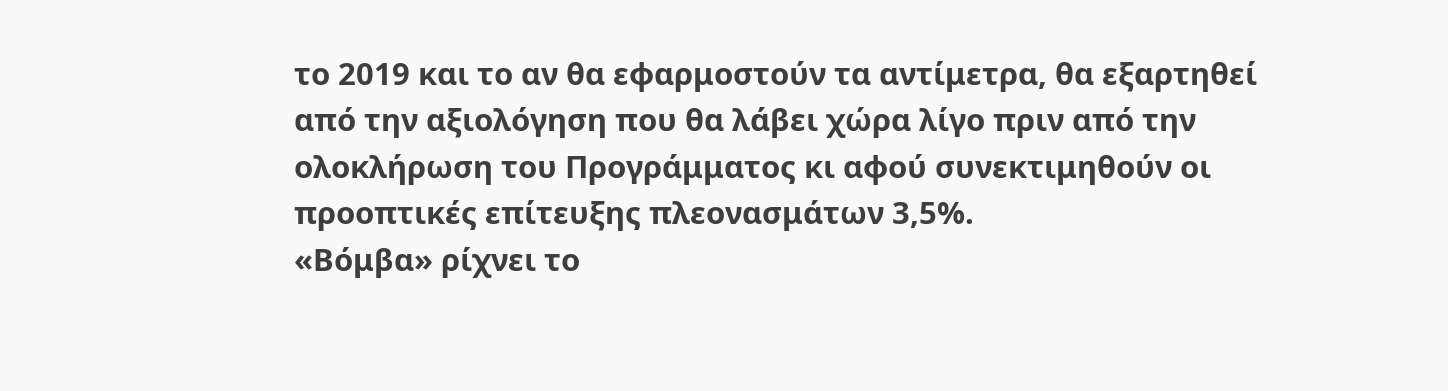το 2019 και το αν θα εφαρμοστούν τα αντίμετρα, θα εξαρτηθεί από την αξιολόγηση που θα λάβει χώρα λίγο πριν από την ολοκλήρωση του Προγράμματος κι αφού συνεκτιμηθούν οι προοπτικές επίτευξης πλεονασμάτων 3,5%.
«Βόμβα» ρίχνει το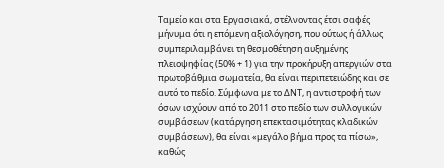Ταμείο και στα Εργασιακά, στέλνοντας έτσι σαφές μήνυμα ότι η επόμενη αξιολόγηση, που ούτως ή άλλως συμπεριλαμβάνει τη θεσμοθέτηση αυξημένης πλειοψηφίας (50% + 1) για την προκήρυξη απεργιών στα πρωτοβάθμια σωματεία, θα είναι περιπετειώδης και σε αυτό το πεδίο. Σύμφωνα με το ΔΝΤ, η αντιστροφή των όσων ισχύουν από το 2011 στο πεδίο των συλλογικών συμβάσεων (κατάργηση επεκτασιμότητας κλαδικών συμβάσεων), θα είναι «μεγάλο βήμα προς τα πίσω», καθώς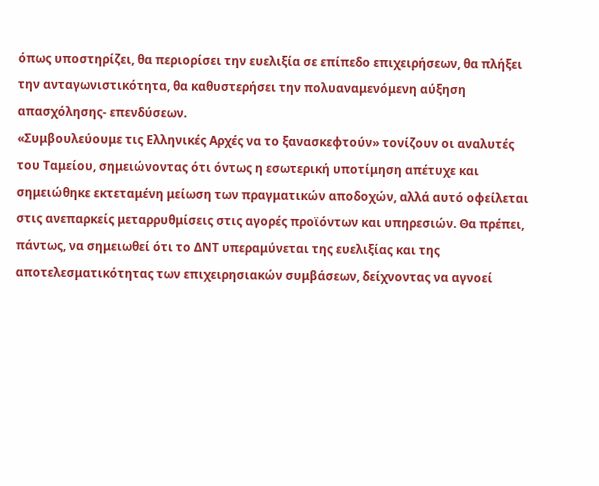όπως υποστηρίζει, θα περιορίσει την ευελιξία σε επίπεδο επιχειρήσεων, θα πλήξει την ανταγωνιστικότητα, θα καθυστερήσει την πολυαναμενόμενη αύξηση απασχόλησης- επενδύσεων.
«Συμβουλεύουμε τις Ελληνικές Αρχές να το ξανασκεφτούν» τονίζουν οι αναλυτές του Ταμείου, σημειώνοντας ότι όντως η εσωτερική υποτίμηση απέτυχε και σημειώθηκε εκτεταμένη μείωση των πραγματικών αποδοχών, αλλά αυτό οφείλεται στις ανεπαρκείς μεταρρυθμίσεις στις αγορές προϊόντων και υπηρεσιών. Θα πρέπει, πάντως, να σημειωθεί ότι το ΔΝΤ υπεραμύνεται της ευελιξίας και της αποτελεσματικότητας των επιχειρησιακών συμβάσεων, δείχνοντας να αγνοεί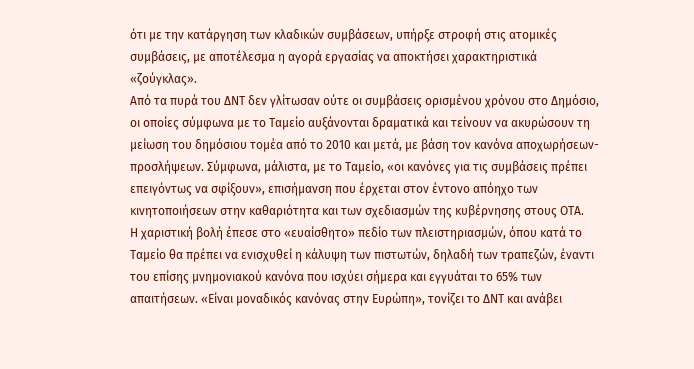ότι με την κατάργηση των κλαδικών συμβάσεων, υπήρξε στροφή στις ατομικές συμβάσεις, με αποτέλεσμα η αγορά εργασίας να αποκτήσει χαρακτηριστικά «ζούγκλας».
Από τα πυρά του ΔΝΤ δεν γλίτωσαν ούτε οι συμβάσεις ορισμένου χρόνου στο Δημόσιο, οι οποίες σύμφωνα με το Ταμείο αυξάνονται δραματικά και τείνουν να ακυρώσουν τη μείωση του δημόσιου τομέα από το 2010 και μετά, με βάση τον κανόνα αποχωρήσεων- προσλήψεων. Σύμφωνα, μάλιστα, με το Ταμείο, «οι κανόνες για τις συμβάσεις πρέπει επειγόντως να σφίξουν», επισήμανση που έρχεται στον έντονο απόηχο των κινητοποιήσεων στην καθαριότητα και των σχεδιασμών της κυβέρνησης στους ΟΤΑ.
Η χαριστική βολή έπεσε στο «ευαίσθητο» πεδίο των πλειστηριασμών, όπου κατά το Ταμείο θα πρέπει να ενισχυθεί η κάλυψη των πιστωτών, δηλαδή των τραπεζών, έναντι του επίσης μνημονιακού κανόνα που ισχύει σήμερα και εγγυάται το 65% των απαιτήσεων. «Είναι μοναδικός κανόνας στην Ευρώπη», τονίζει το ΔΝΤ και ανάβει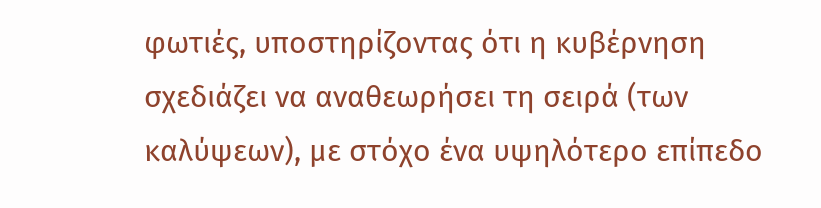φωτιές, υποστηρίζοντας ότι η κυβέρνηση σχεδιάζει να αναθεωρήσει τη σειρά (των καλύψεων), με στόχο ένα υψηλότερο επίπεδο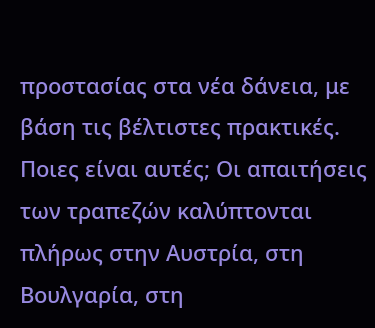προστασίας στα νέα δάνεια, με βάση τις βέλτιστες πρακτικές. Ποιες είναι αυτές; Οι απαιτήσεις των τραπεζών καλύπτονται πλήρως στην Αυστρία, στη Βουλγαρία, στη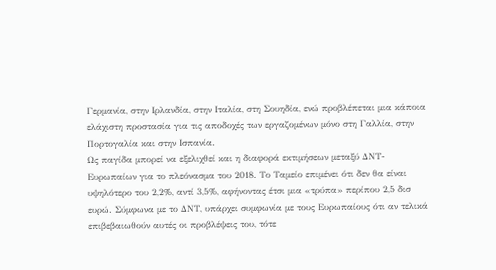Γερμανία, στην Ιρλανδία, στην Ιταλία, στη Σουηδία, ενώ προβλέπεται μια κάποια ελάχιστη προστασία για τις αποδοχές των εργαζομένων μόνο στη Γαλλία, στην Πορτογαλία και στην Ισπανία.
Ως παγίδα μπορεί να εξελιχθεί και η διαφορά εκτιμήσεων μεταξύ ΔΝΤ- Ευρωπαίων για το πλεόνασμα του 2018. Το Ταμείο επιμένει ότι δεν θα είναι υψηλότερο του 2,2%, αντί 3,5%, αφήνοντας έτσι μια «τρύπα» περίπου 2,5 δισ ευρώ. Σύμφωνα με το ΔΝΤ, υπάρχει συμφωνία με τους Ευρωπαίους ότι αν τελικά επιβεβαιωθούν αυτές οι προβλέψεις του, τότε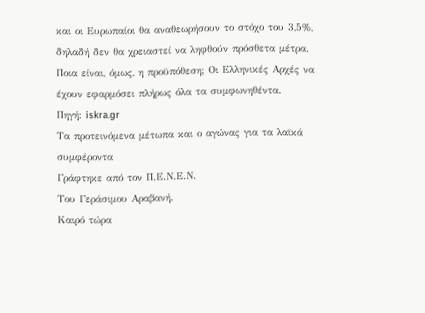και οι Ευρωπαίοι θα αναθεωρήσουν το στόχο του 3,5%, δηλαδή δεν θα χρειαστεί να ληφθούν πρόσθετα μέτρα. Ποια είναι, όμως, η προϋπόθεση; Οι Ελληνικές Αρχές να έχουν εφαρμόσει πλήρως όλα τα συμφωνηθέντα.
Πηγή: iskra.gr
Τα προτεινόμενα μέτωπα και ο αγώνας για τα λαϊκά συμφέροντα
Γράφτηκε από τον Π.Ε.Ν.Ε.Ν.
Του Γεράσιμου Αραβανή.
Καιρό τώρα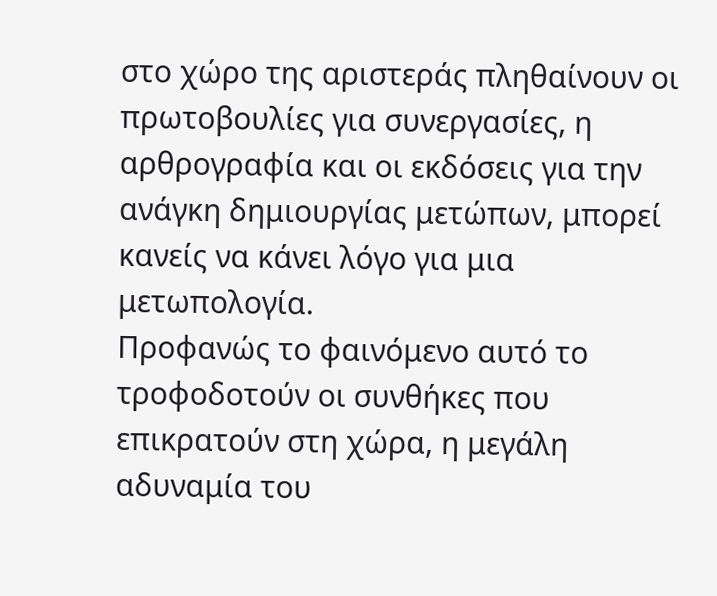στο χώρο της αριστεράς πληθαίνουν οι πρωτοβουλίες για συνεργασίες, η αρθρογραφία και οι εκδόσεις για την ανάγκη δημιουργίας μετώπων, μπορεί κανείς να κάνει λόγο για μια μετωπολογία.
Προφανώς το φαινόμενο αυτό το τροφοδοτούν οι συνθήκες που επικρατούν στη χώρα, η μεγάλη αδυναμία του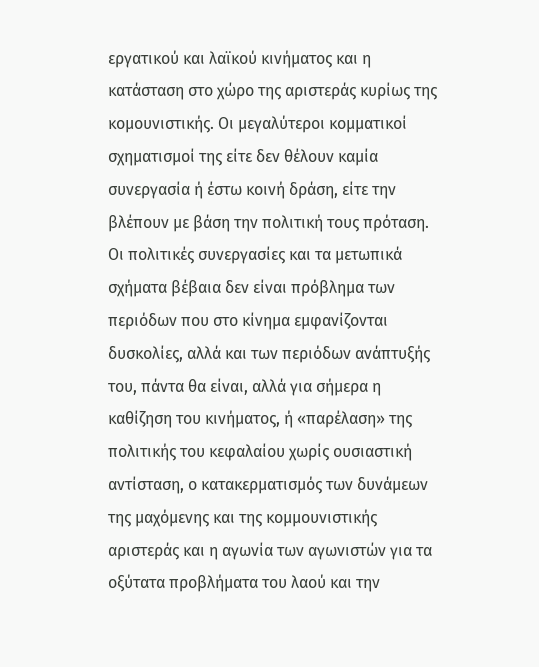εργατικού και λαϊκού κινήματος και η κατάσταση στο χώρο της αριστεράς κυρίως της κομουνιστικής. Οι μεγαλύτεροι κομματικοί σχηματισμοί της είτε δεν θέλουν καμία συνεργασία ή έστω κοινή δράση, είτε την βλέπουν με βάση την πολιτική τους πρόταση. Οι πολιτικές συνεργασίες και τα μετωπικά σχήματα βέβαια δεν είναι πρόβλημα των περιόδων που στο κίνημα εμφανίζονται δυσκολίες, αλλά και των περιόδων ανάπτυξής του, πάντα θα είναι, αλλά για σήμερα η καθίζηση του κινήματος, ή «παρέλαση» της πολιτικής του κεφαλαίου χωρίς ουσιαστική αντίσταση, ο κατακερματισμός των δυνάμεων της μαχόμενης και της κομμουνιστικής αριστεράς και η αγωνία των αγωνιστών για τα οξύτατα προβλήματα του λαού και την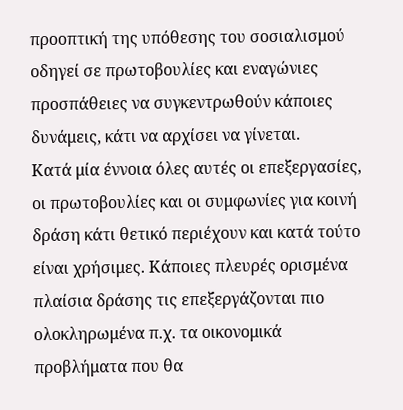προοπτική της υπόθεσης του σοσιαλισμού οδηγεί σε πρωτοβουλίες και εναγώνιες προσπάθειες να συγκεντρωθούν κάποιες δυνάμεις, κάτι να αρχίσει να γίνεται.
Κατά μία έννοια όλες αυτές οι επεξεργασίες, οι πρωτοβουλίες και οι συμφωνίες για κοινή δράση κάτι θετικό περιέχουν και κατά τούτο είναι χρήσιμες. Κάποιες πλευρές ορισμένα πλαίσια δράσης τις επεξεργάζονται πιο ολοκληρωμένα π.χ. τα οικονομικά προβλήματα που θα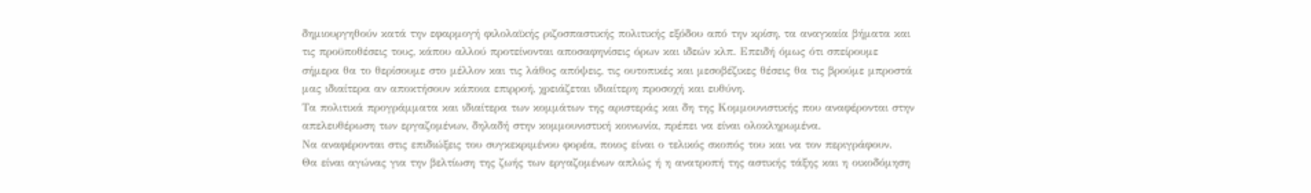δημιουργηθούν κατά την εφαρμογή φιλολαϊκής ριζοσπαστικής πολιτικής εξόδου από την κρίση, τα αναγκαία βήματα και τις προϋποθέσεις τους, κάπου αλλού προτείνονται αποσαφηνίσεις όρων και ιδεών κλπ. Επειδή όμως ότι σπείρουμε σήμερα θα το θερίσουμε στο μέλλον και τις λάθος απόψεις, τις ουτοπικές και μεσοβέζικες θέσεις θα τις βρούμε μπροστά μας ιδιαίτερα αν αποκτήσουν κάποια επιρροή, χρειάζεται ιδιαίτερη προσοχή και ευθύνη.
Τα πολιτικά προγράμματα και ιδιαίτερα των κομμάτων της αριστεράς και δη της Κομμουνιστικής που αναφέρονται στην απελευθέρωση των εργαζομένων, δηλαδή στην κομμουνιστική κοινωνία, πρέπει να είναι ολοκληρωμένα.
Να αναφέρονται στις επιδιώξεις του συγκεκριμένου φορέα, ποιος είναι ο τελικός σκοπός του και να τον περιγράφουν.
Θα είναι αγώνας για την βελτίωση της ζωής των εργαζομένων απλώς ή η ανατροπή της αστικής τάξης και η οικοδόμηση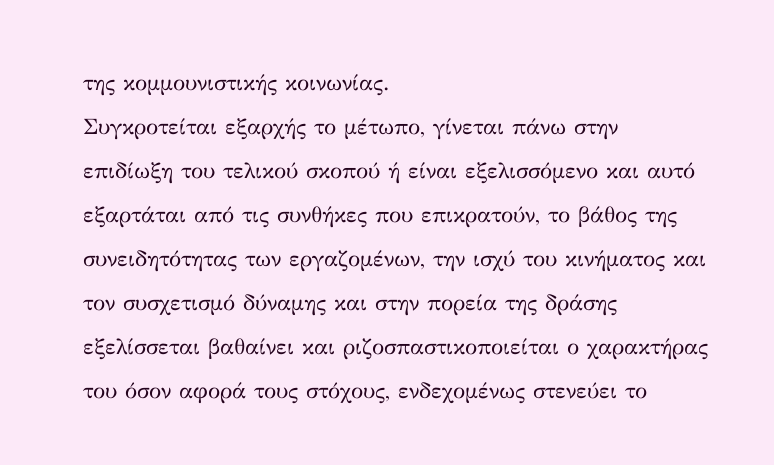της κομμουνιστικής κοινωνίας.
Συγκροτείται εξαρχής το μέτωπο, γίνεται πάνω στην επιδίωξη του τελικού σκοπού ή είναι εξελισσόμενο και αυτό εξαρτάται από τις συνθήκες που επικρατούν, το βάθος της συνειδητότητας των εργαζομένων, την ισχύ του κινήματος και τον συσχετισμό δύναμης και στην πορεία της δράσης εξελίσσεται βαθαίνει και ριζοσπαστικοποιείται ο χαρακτήρας του όσον αφορά τους στόχους, ενδεχομένως στενεύει το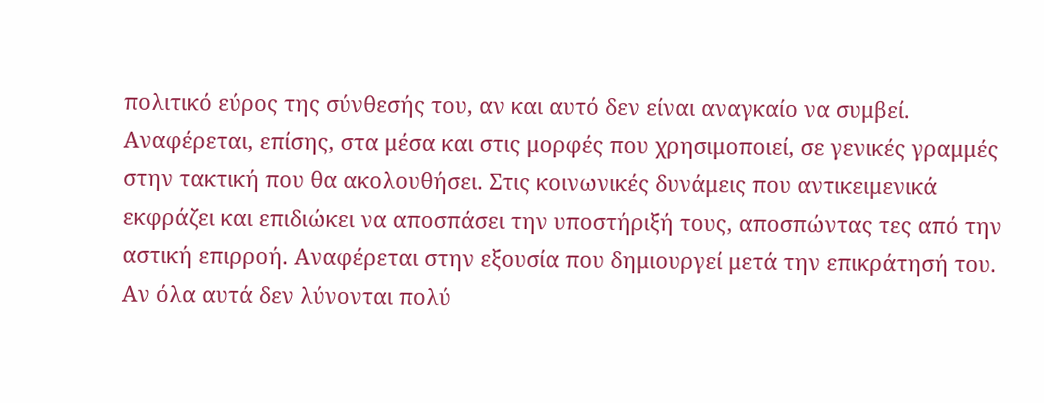πολιτικό εύρος της σύνθεσής του, αν και αυτό δεν είναι αναγκαίο να συμβεί.
Αναφέρεται, επίσης, στα μέσα και στις μορφές που χρησιμοποιεί, σε γενικές γραμμές στην τακτική που θα ακολουθήσει. Στις κοινωνικές δυνάμεις που αντικειμενικά εκφράζει και επιδιώκει να αποσπάσει την υποστήριξή τους, αποσπώντας τες από την αστική επιρροή. Αναφέρεται στην εξουσία που δημιουργεί μετά την επικράτησή του. Αν όλα αυτά δεν λύνονται πολύ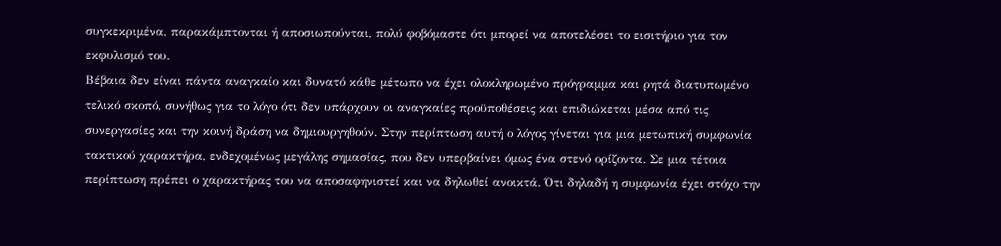συγκεκριμένα, παρακάμπτονται ή αποσιωπούνται, πολύ φοβόμαστε ότι μπορεί να αποτελέσει το εισιτήριο για τον εκφυλισμό του.
Βέβαια δεν είναι πάντα αναγκαίο και δυνατό κάθε μέτωπο να έχει ολοκληρωμένο πρόγραμμα και ρητά διατυπωμένο τελικό σκοπό, συνήθως για το λόγο ότι δεν υπάρχουν οι αναγκαίες προϋποθέσεις και επιδιώκεται μέσα από τις συνεργασίες και την κοινή δράση να δημιουργηθούν. Στην περίπτωση αυτή ο λόγος γίνεται για μια μετωπική συμφωνία τακτικού χαρακτήρα, ενδεχομένως μεγάλης σημασίας, που δεν υπερβαίνει όμως ένα στενό ορίζοντα. Σε μια τέτοια περίπτωση πρέπει ο χαρακτήρας του να αποσαφηνιστεί και να δηλωθεί ανοικτά. Ότι δηλαδή η συμφωνία έχει στόχο την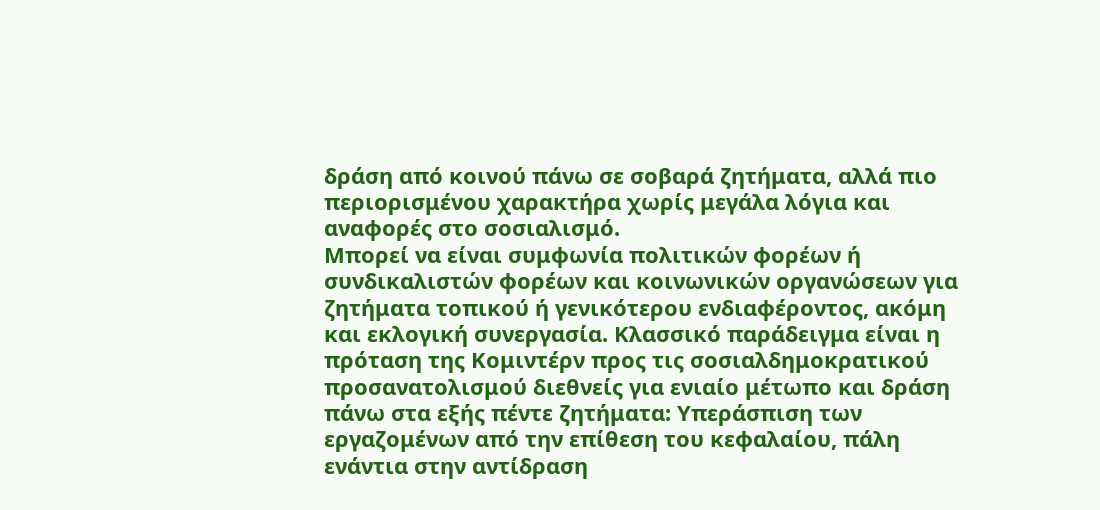δράση από κοινού πάνω σε σοβαρά ζητήματα, αλλά πιο περιορισμένου χαρακτήρα χωρίς μεγάλα λόγια και αναφορές στο σοσιαλισμό.
Μπορεί να είναι συμφωνία πολιτικών φορέων ή συνδικαλιστών φορέων και κοινωνικών οργανώσεων για ζητήματα τοπικού ή γενικότερου ενδιαφέροντος, ακόμη και εκλογική συνεργασία. Κλασσικό παράδειγμα είναι η πρόταση της Κομιντέρν προς τις σοσιαλδημοκρατικού προσανατολισμού διεθνείς για ενιαίο μέτωπο και δράση πάνω στα εξής πέντε ζητήματα: Υπεράσπιση των εργαζομένων από την επίθεση του κεφαλαίου, πάλη ενάντια στην αντίδραση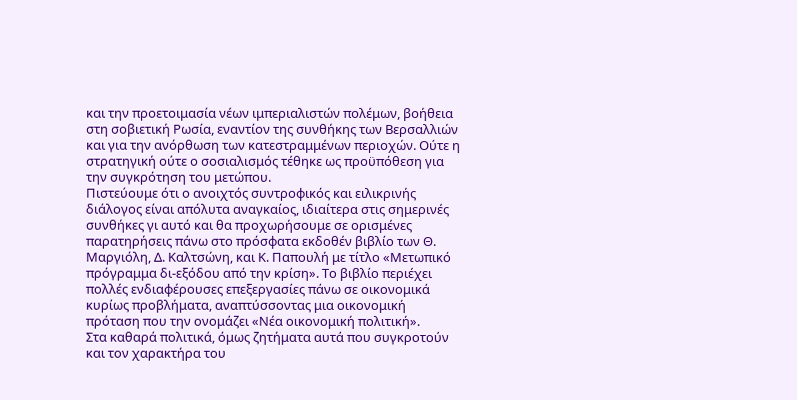και την προετοιμασία νέων ιμπεριαλιστών πολέμων, βοήθεια στη σοβιετική Ρωσία, εναντίον της συνθήκης των Βερσαλλιών και για την ανόρθωση των κατεστραμμένων περιοχών. Ούτε η στρατηγική ούτε ο σοσιαλισμός τέθηκε ως προϋπόθεση για την συγκρότηση του μετώπου.
Πιστεύουμε ότι ο ανοιχτός συντροφικός και ειλικρινής διάλογος είναι απόλυτα αναγκαίος, ιδιαίτερα στις σημερινές συνθήκες γι αυτό και θα προχωρήσουμε σε ορισμένες παρατηρήσεις πάνω στο πρόσφατα εκδοθέν βιβλίο των Θ. Μαργιόλη, Δ. Καλτσώνη, και Κ. Παπουλή με τίτλο «Μετωπικό πρόγραμμα δι-εξόδου από την κρίση». Το βιβλίο περιέχει πολλές ενδιαφέρουσες επεξεργασίες πάνω σε οικονομικά κυρίως προβλήματα, αναπτύσσοντας μια οικονομική πρόταση που την ονομάζει «Νέα οικονομική πολιτική».
Στα καθαρά πολιτικά, όμως ζητήματα αυτά που συγκροτούν και τον χαρακτήρα του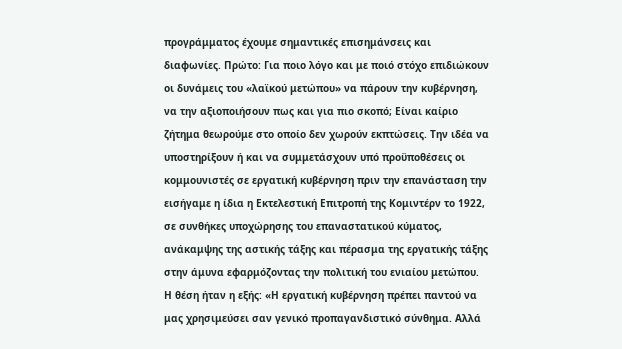προγράμματος έχουμε σημαντικές επισημάνσεις και διαφωνίες. Πρώτο: Για ποιο λόγο και με ποιό στόχο επιδιώκουν οι δυνάμεις του «λαϊκού μετώπου» να πάρουν την κυβέρνηση, να την αξιοποιήσουν πως και για πιο σκοπό; Είναι καίριο ζήτημα θεωρούμε στο οποίο δεν χωρούν εκπτώσεις. Την ιδέα να υποστηρίξουν ή και να συμμετάσχουν υπό προϋποθέσεις οι κομμουνιστές σε εργατική κυβέρνηση πριν την επανάσταση την εισήγαμε η ίδια η Εκτελεστική Επιτροπή της Κομιντέρν το 1922, σε συνθήκες υποχώρησης του επαναστατικού κύματος, ανάκαμψης της αστικής τάξης και πέρασμα της εργατικής τάξης στην άμυνα εφαρμόζοντας την πολιτική του ενιαίου μετώπου. Η θέση ήταν η εξής: «Η εργατική κυβέρνηση πρέπει παντού να μας χρησιμεύσει σαν γενικό προπαγανδιστικό σύνθημα. Αλλά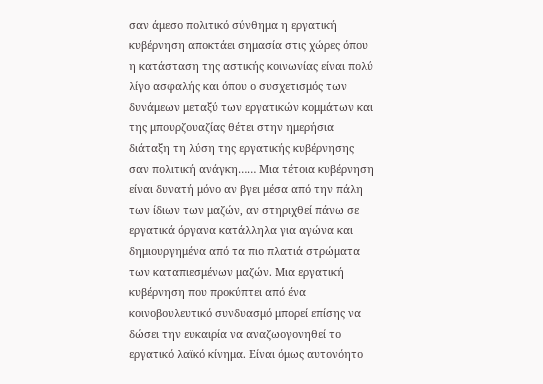σαν άμεσο πολιτικό σύνθημα η εργατική κυβέρνηση αποκτάει σημασία στις χώρες όπου η κατάσταση της αστικής κοινωνίας είναι πολύ λίγο ασφαλής και όπου ο συσχετισμός των δυνάμεων μεταξύ των εργατικών κομμάτων και της μπουρζουαζίας θέτει στην ημερήσια διάταξη τη λύση της εργατικής κυβέρνησης σαν πολιτική ανάγκη…… Μια τέτοια κυβέρνηση είναι δυνατή μόνο αν βγει μέσα από την πάλη των ίδιων των μαζών, αν στηριχθεί πάνω σε εργατικά όργανα κατάλληλα για αγώνα και δημιουργημένα από τα πιο πλατιά στρώματα των καταπιεσμένων μαζών. Μια εργατική κυβέρνηση που προκύπτει από ένα κοινοβουλευτικό συνδυασμό μπορεί επίσης να δώσει την ευκαιρία να αναζωογονηθεί το εργατικό λαϊκό κίνημα. Είναι όμως αυτονόητο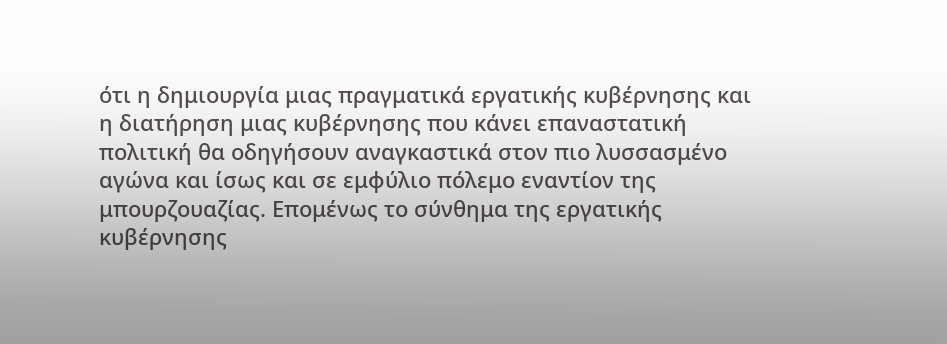ότι η δημιουργία μιας πραγματικά εργατικής κυβέρνησης και η διατήρηση μιας κυβέρνησης που κάνει επαναστατική πολιτική θα οδηγήσουν αναγκαστικά στον πιο λυσσασμένο αγώνα και ίσως και σε εμφύλιο πόλεμο εναντίον της μπουρζουαζίας. Επομένως το σύνθημα της εργατικής κυβέρνησης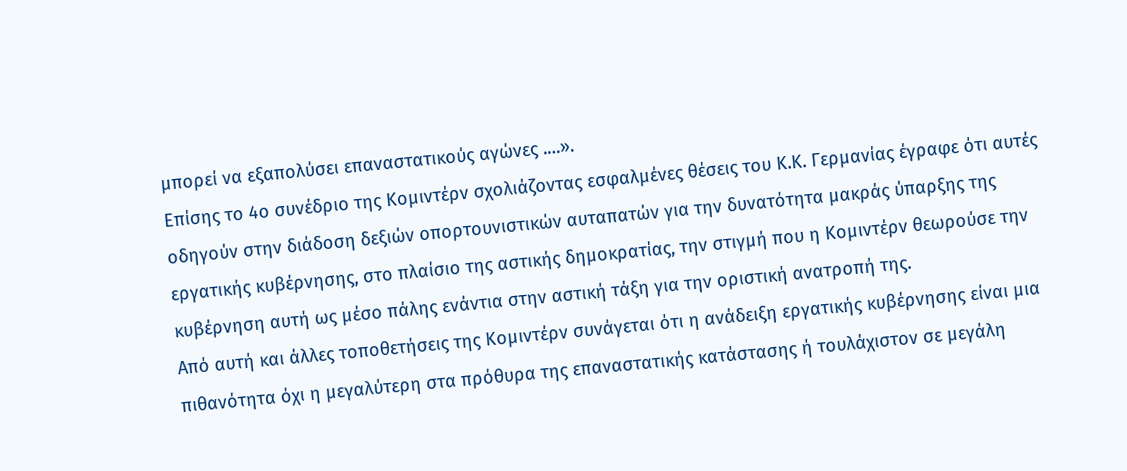μπορεί να εξαπολύσει επαναστατικούς αγώνες .…».
Επίσης το 4ο συνέδριο της Κομιντέρν σχολιάζοντας εσφαλμένες θέσεις του Κ.Κ. Γερμανίας έγραφε ότι αυτές οδηγούν στην διάδοση δεξιών οπορτουνιστικών αυταπατών για την δυνατότητα μακράς ύπαρξης της εργατικής κυβέρνησης, στο πλαίσιο της αστικής δημοκρατίας, την στιγμή που η Κομιντέρν θεωρούσε την κυβέρνηση αυτή ως μέσο πάλης ενάντια στην αστική τάξη για την οριστική ανατροπή της.
Από αυτή και άλλες τοποθετήσεις της Κομιντέρν συνάγεται ότι η ανάδειξη εργατικής κυβέρνησης είναι μια πιθανότητα όχι η μεγαλύτερη στα πρόθυρα της επαναστατικής κατάστασης ή τουλάχιστον σε μεγάλη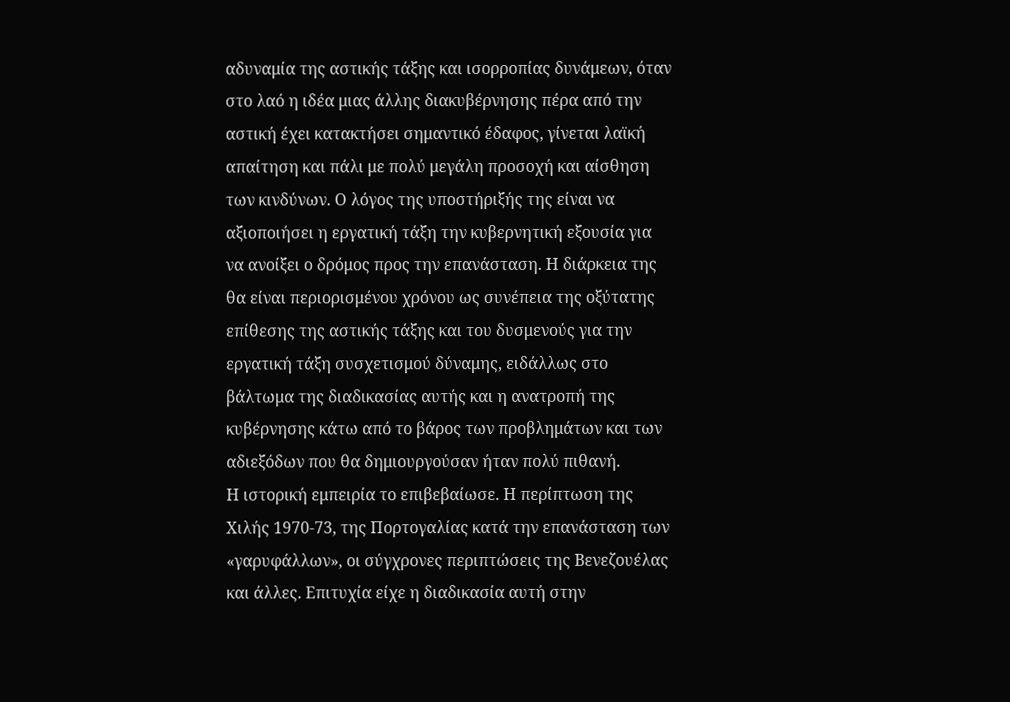αδυναμία της αστικής τάξης και ισορροπίας δυνάμεων, όταν στο λαό η ιδέα μιας άλλης διακυβέρνησης πέρα από την αστική έχει κατακτήσει σημαντικό έδαφος, γίνεται λαϊκή απαίτηση και πάλι με πολύ μεγάλη προσοχή και αίσθηση των κινδύνων. Ο λόγος της υποστήριξής της είναι να αξιοποιήσει η εργατική τάξη την κυβερνητική εξουσία για να ανοίξει ο δρόμος προς την επανάσταση. Η διάρκεια της θα είναι περιορισμένου χρόνου ως συνέπεια της οξύτατης επίθεσης της αστικής τάξης και του δυσμενούς για την εργατική τάξη συσχετισμού δύναμης, ειδάλλως στο βάλτωμα της διαδικασίας αυτής και η ανατροπή της κυβέρνησης κάτω από το βάρος των προβλημάτων και των αδιεξόδων που θα δημιουργούσαν ήταν πολύ πιθανή.
Η ιστορική εμπειρία το επιβεβαίωσε. Η περίπτωση της Χιλής 1970-73, της Πορτογαλίας κατά την επανάσταση των «γαρυφάλλων», οι σύγχρονες περιπτώσεις της Βενεζουέλας και άλλες. Επιτυχία είχε η διαδικασία αυτή στην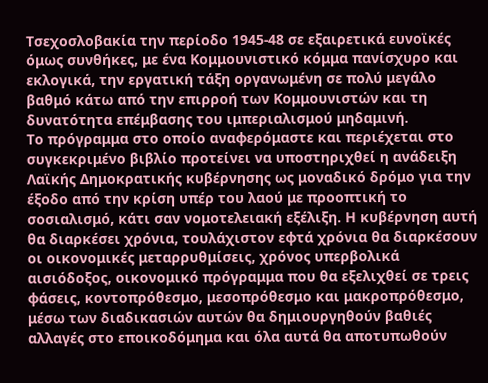Τσεχοσλοβακία την περίοδο 1945-48 σε εξαιρετικά ευνοϊκές όμως συνθήκες, με ένα Κομμουνιστικό κόμμα πανίσχυρο και εκλογικά, την εργατική τάξη οργανωμένη σε πολύ μεγάλο βαθμό κάτω από την επιρροή των Κομμουνιστών και τη δυνατότητα επέμβασης του ιμπεριαλισμού μηδαμινή.
Το πρόγραμμα στο οποίο αναφερόμαστε και περιέχεται στο συγκεκριμένο βιβλίο προτείνει να υποστηριχθεί η ανάδειξη Λαϊκής Δημοκρατικής κυβέρνησης ως μοναδικό δρόμο για την έξοδο από την κρίση υπέρ του λαού με προοπτική το σοσιαλισμό, κάτι σαν νομοτελειακή εξέλιξη. Η κυβέρνηση αυτή θα διαρκέσει χρόνια, τουλάχιστον εφτά χρόνια θα διαρκέσουν οι οικονομικές μεταρρυθμίσεις, χρόνος υπερβολικά αισιόδοξος, οικονομικό πρόγραμμα που θα εξελιχθεί σε τρεις φάσεις, κοντοπρόθεσμο, μεσοπρόθεσμο και μακροπρόθεσμο, μέσω των διαδικασιών αυτών θα δημιουργηθούν βαθιές αλλαγές στο εποικοδόμημα και όλα αυτά θα αποτυπωθούν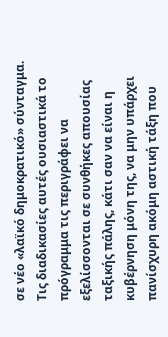σε νέο «λαϊκό δημοκρατικό» σύνταγμα.
Τις διαδικασίες αυτές ουσιαστικά το πρόγραμμα τις περιγράφει να εξελίσσονται σε συνθήκες απουσίας ταξικής πάλης, κάτι σαν να είναι η κυβέρνηση μόνη της, να μην υπάρχει πανίσχυρη ακόμη αστική τάξη που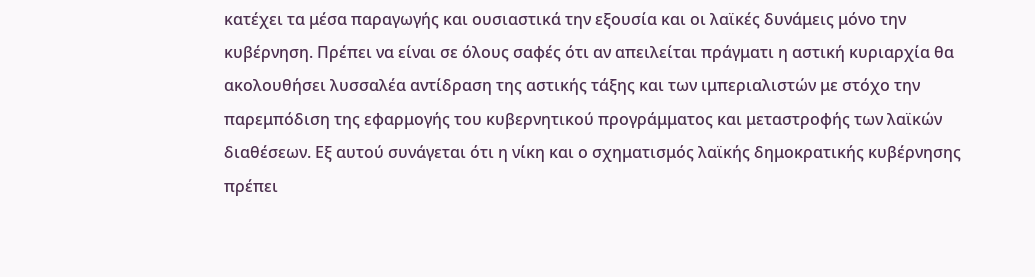κατέχει τα μέσα παραγωγής και ουσιαστικά την εξουσία και οι λαϊκές δυνάμεις μόνο την κυβέρνηση. Πρέπει να είναι σε όλους σαφές ότι αν απειλείται πράγματι η αστική κυριαρχία θα ακολουθήσει λυσσαλέα αντίδραση της αστικής τάξης και των ιμπεριαλιστών με στόχο την παρεμπόδιση της εφαρμογής του κυβερνητικού προγράμματος και μεταστροφής των λαϊκών διαθέσεων. Εξ αυτού συνάγεται ότι η νίκη και ο σχηματισμός λαϊκής δημοκρατικής κυβέρνησης πρέπει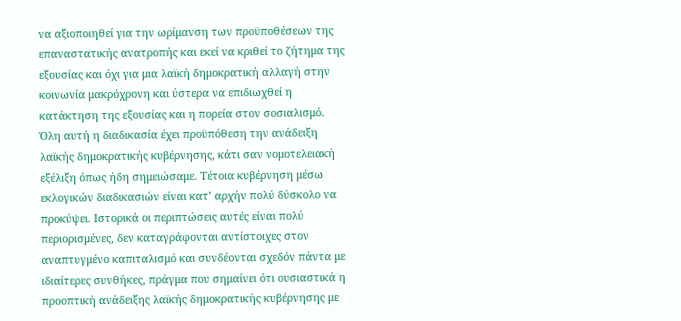να αξιοποιηθεί για την ωρίμανση των προϋποθέσεων της επαναστατικής ανατροπής και εκεί να κριθεί το ζήτημα της εξουσίας και όχι για μια λαϊκή δημοκρατική αλλαγή στην κοινωνία μακρόχρονη και ύστερα να επιδιωχθεί η κατάκτηση της εξουσίας και η πορεία στον σοσιαλισμό.
Όλη αυτή η διαδικασία έχει προϋπόθεση την ανάδειξη λαϊκής δημοκρατικής κυβέρνησης, κάτι σαν νομοτελειακή εξέλιξη όπως ήδη σημειώσαμε. Τέτοια κυβέρνηση μέσω εκλογικών διαδικασιών είναι κατ’ αρχήν πολύ δύσκολο να προκύψει. Ιστορικά οι περιπτώσεις αυτές είναι πολύ περιορισμένες, δεν καταγράφονται αντίστοιχες στον αναπτυγμένο καπιταλισμό και συνδέονται σχεδόν πάντα με ιδιαίτερες συνθήκες, πράγμα που σημαίνει ότι ουσιαστικά η προοπτική ανάδειξης λαϊκής δημοκρατικής κυβέρνησης με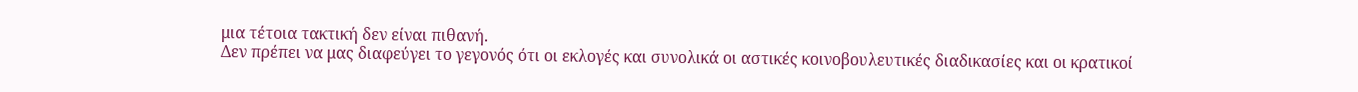μια τέτοια τακτική δεν είναι πιθανή.
Δεν πρέπει να μας διαφεύγει το γεγονός ότι οι εκλογές και συνολικά οι αστικές κοινοβουλευτικές διαδικασίες και οι κρατικοί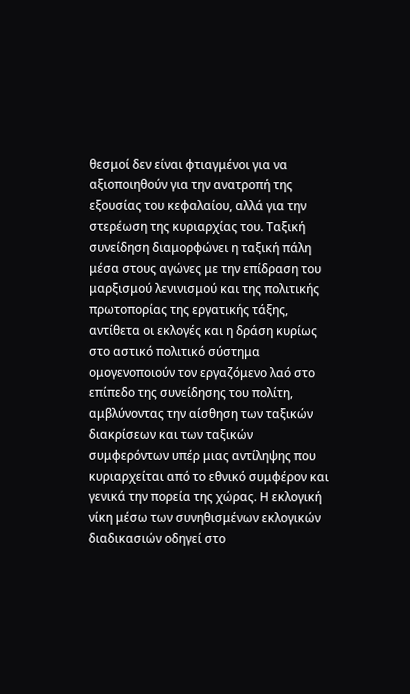θεσμοί δεν είναι φτιαγμένοι για να αξιοποιηθούν για την ανατροπή της εξουσίας του κεφαλαίου, αλλά για την στερέωση της κυριαρχίας του. Ταξική συνείδηση διαμορφώνει η ταξική πάλη μέσα στους αγώνες με την επίδραση του μαρξισμού λενινισμού και της πολιτικής πρωτοπορίας της εργατικής τάξης, αντίθετα οι εκλογές και η δράση κυρίως στο αστικό πολιτικό σύστημα ομογενοποιούν τον εργαζόμενο λαό στο επίπεδο της συνείδησης του πολίτη, αμβλύνοντας την αίσθηση των ταξικών διακρίσεων και των ταξικών συμφερόντων υπέρ μιας αντίληψης που κυριαρχείται από το εθνικό συμφέρον και γενικά την πορεία της χώρας. Η εκλογική νίκη μέσω των συνηθισμένων εκλογικών διαδικασιών οδηγεί στο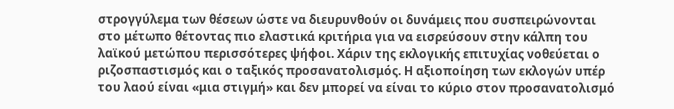στρογγύλεμα των θέσεων ώστε να διευρυνθούν οι δυνάμεις που συσπειρώνονται στο μέτωπο θέτοντας πιο ελαστικά κριτήρια για να εισρεύσουν στην κάλπη του λαϊκού μετώπου περισσότερες ψήφοι. Χάριν της εκλογικής επιτυχίας νοθεύεται ο ριζοσπαστισμός και ο ταξικός προσανατολισμός. Η αξιοποίηση των εκλογών υπέρ του λαού είναι «μια στιγμή» και δεν μπορεί να είναι το κύριο στον προσανατολισμό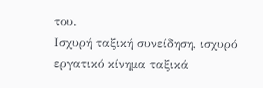του.
Ισχυρή ταξική συνείδηση, ισχυρό εργατικό κίνημα ταξικά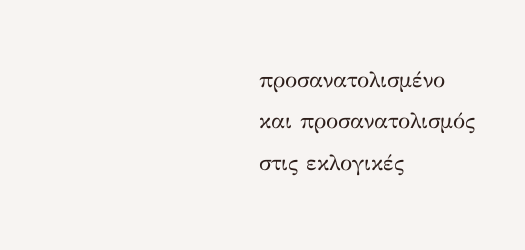προσανατολισμένο και προσανατολισμός στις εκλογικές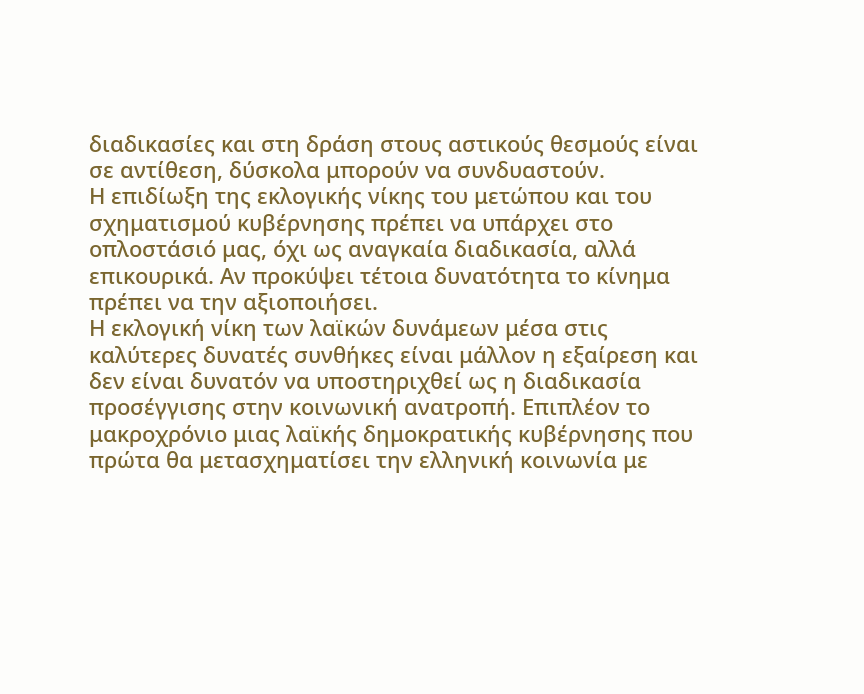διαδικασίες και στη δράση στους αστικούς θεσμούς είναι σε αντίθεση, δύσκολα μπορούν να συνδυαστούν.
Η επιδίωξη της εκλογικής νίκης του μετώπου και του σχηματισμού κυβέρνησης πρέπει να υπάρχει στο οπλοστάσιό μας, όχι ως αναγκαία διαδικασία, αλλά επικουρικά. Αν προκύψει τέτοια δυνατότητα το κίνημα πρέπει να την αξιοποιήσει.
Η εκλογική νίκη των λαϊκών δυνάμεων μέσα στις καλύτερες δυνατές συνθήκες είναι μάλλον η εξαίρεση και δεν είναι δυνατόν να υποστηριχθεί ως η διαδικασία προσέγγισης στην κοινωνική ανατροπή. Επιπλέον το μακροχρόνιο μιας λαϊκής δημοκρατικής κυβέρνησης που πρώτα θα μετασχηματίσει την ελληνική κοινωνία με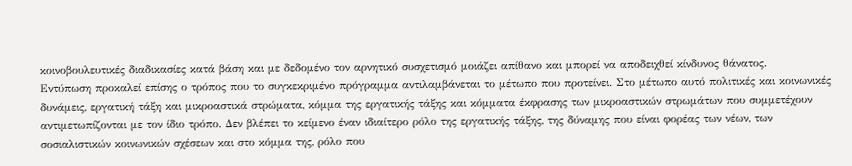κοινοβουλευτικές διαδικασίες κατά βάση και με δεδομένο τον αρνητικό συσχετισμό μοιάζει απίθανο και μπορεί να αποδειχθεί κίνδυνος θάνατος.
Εντύπωση προκαλεί επίσης ο τρόπος που το συγκεκριμένο πρόγραμμα αντιλαμβάνεται το μέτωπο που προτείνει. Στο μέτωπο αυτό πολιτικές και κοινωνικές δυνάμεις, εργατική τάξη και μικροαστικά στρώματα, κόμμα της εργατικής τάξης και κόμματα έκφρασης των μικροαστικών στρωμάτων που συμμετέχουν αντιμετωπίζονται με τον ίδιο τρόπο. Δεν βλέπει το κείμενο έναν ιδιαίτερο ρόλο της εργατικής τάξης, της δύναμης που είναι φορέας των νέων, των σοσιαλιστικών κοινωνικών σχέσεων και στο κόμμα της, ρόλο που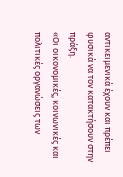αντικειμενικά έχουν και πρέπει φυσικά να τον κατακτήσουν στην πράξη.
«Οι οικονομικές, κοινωνικές και πολιτικές οργανώσεις των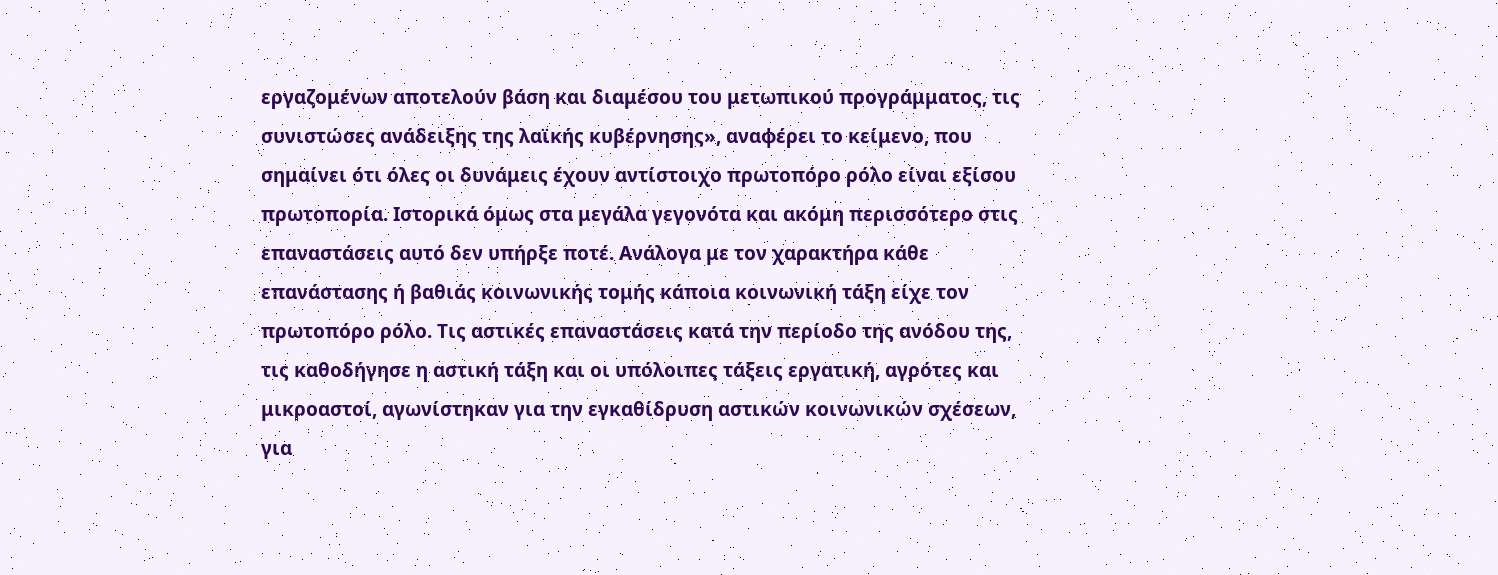εργαζομένων αποτελούν βάση και διαμέσου του μετωπικού προγράμματος, τις συνιστώσες ανάδειξης της λαϊκής κυβέρνησης», αναφέρει το κείμενο, που σημαίνει ότι όλες οι δυνάμεις έχουν αντίστοιχο πρωτοπόρο ρόλο είναι εξίσου πρωτοπορία. Ιστορικά όμως στα μεγάλα γεγονότα και ακόμη περισσότερο στις επαναστάσεις αυτό δεν υπήρξε ποτέ. Ανάλογα με τον χαρακτήρα κάθε επανάστασης ή βαθιάς κοινωνικής τομής κάποια κοινωνική τάξη είχε τον πρωτοπόρο ρόλο. Τις αστικές επαναστάσεις κατά την περίοδο της ανόδου της, τις καθοδήγησε η αστική τάξη και οι υπόλοιπες τάξεις εργατική, αγρότες και μικροαστοί, αγωνίστηκαν για την εγκαθίδρυση αστικών κοινωνικών σχέσεων, για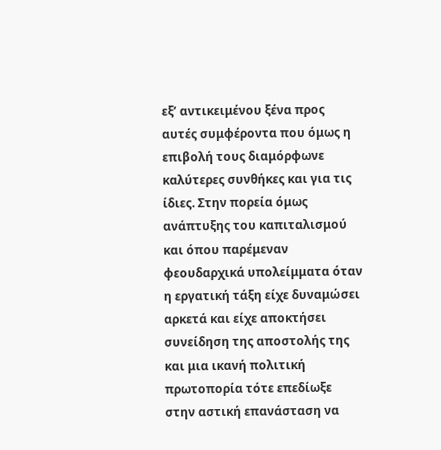εξ’ αντικειμένου ξένα προς αυτές συμφέροντα που όμως η επιβολή τους διαμόρφωνε καλύτερες συνθήκες και για τις ίδιες. Στην πορεία όμως ανάπτυξης του καπιταλισμού και όπου παρέμεναν φεουδαρχικά υπολείμματα όταν η εργατική τάξη είχε δυναμώσει αρκετά και είχε αποκτήσει συνείδηση της αποστολής της και μια ικανή πολιτική πρωτοπορία τότε επεδίωξε στην αστική επανάσταση να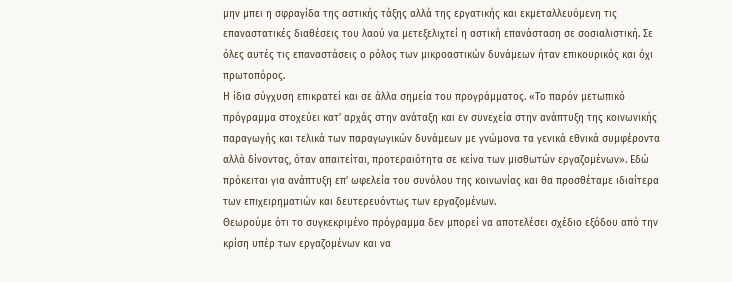μην μπει η σφραγίδα της αστικής τάξης αλλά της εργατικής και εκμεταλλευόμενη τις επαναστατικές διαθέσεις του λαού να μετεξελιχτεί η αστική επανάσταση σε σοσιαλιστική. Σε όλες αυτές τις επαναστάσεις ο ρόλος των μικροαστικών δυνάμεων ήταν επικουρικός και όχι πρωτοπόρος.
Η ίδια σύγχυση επικρατεί και σε άλλα σημεία του προγράμματος. «Το παρόν μετωπικό πρόγραμμα στοχεύει κατ’ αρχάς στην ανάταξη και εν συνεχεία στην ανάπτυξη της κοινωνικής παραγωγής και τελικά των παραγωγικών δυνάμεων με γνώμονα τα γενικά εθνικά συμφέροντα αλλά δίνοντας, όταν απαιτείται, προτεραιότητα σε κείνα των μισθωτών εργαζομένων». Εδώ πρόκειται για ανάπτυξη επ’ ωφελεία του συνόλου της κοινωνίας και θα προσθέταμε ιδιαίτερα των επιχειρηματιών και δευτερευόντως των εργαζομένων.
Θεωρούμε ότι το συγκεκριμένο πρόγραμμα δεν μπορεί να αποτελέσει σχέδιο εξόδου από την κρίση υπέρ των εργαζομένων και να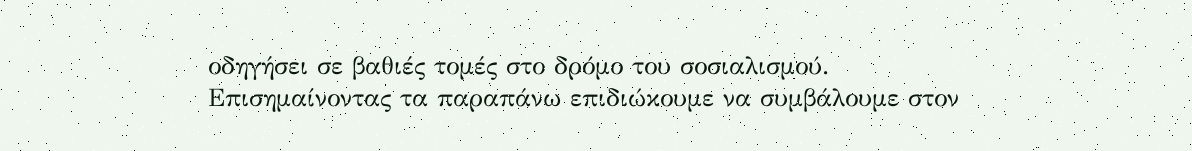οδηγήσει σε βαθιές τομές στο δρόμο του σοσιαλισμού.
Επισημαίνοντας τα παραπάνω επιδιώκουμε να συμβάλουμε στον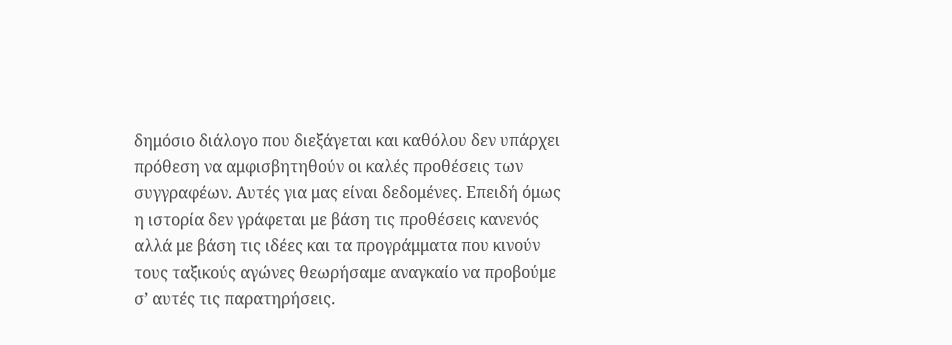δημόσιο διάλογο που διεξάγεται και καθόλου δεν υπάρχει πρόθεση να αμφισβητηθούν οι καλές προθέσεις των συγγραφέων. Αυτές για μας είναι δεδομένες. Επειδή όμως η ιστορία δεν γράφεται με βάση τις προθέσεις κανενός αλλά με βάση τις ιδέες και τα προγράμματα που κινούν τους ταξικούς αγώνες θεωρήσαμε αναγκαίο να προβούμε σ’ αυτές τις παρατηρήσεις.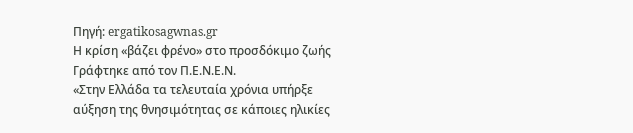Πηγή: ergatikosagwnas.gr
Η κρίση «βάζει φρένο» στο προσδόκιμο ζωής
Γράφτηκε από τον Π.Ε.Ν.Ε.Ν.
«Στην Ελλάδα τα τελευταία χρόνια υπήρξε αύξηση της θνησιμότητας σε κάποιες ηλικίες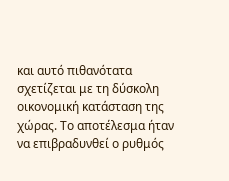και αυτό πιθανότατα σχετίζεται με τη δύσκολη οικονομική κατάσταση της χώρας. Το αποτέλεσμα ήταν να επιβραδυνθεί ο ρυθμός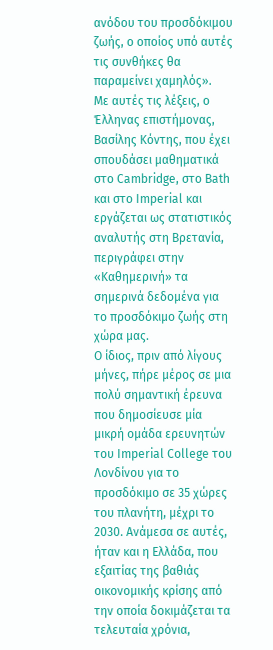ανόδου του προσδόκιμου ζωής, ο οποίος υπό αυτές τις συνθήκες θα παραμείνει χαμηλός».
Με αυτές τις λέξεις, ο Έλληνας επιστήμονας, Βασίλης Κόντης, που έχει σπουδάσει μαθηματικά στο Cambridge, στο Bath και στο Imperial και εργάζεται ως στατιστικός αναλυτής στη Βρετανία, περιγράφει στην «Καθημερινή» τα σημερινά δεδομένα για το προσδόκιμο ζωής στη χώρα μας.
Ο ίδιος, πριν από λίγους μήνες, πήρε μέρος σε μια πολύ σημαντική έρευνα που δημοσίευσε μία μικρή ομάδα ερευνητών του Imperial College του Λονδίνου για το προσδόκιμο σε 35 χώρες του πλανήτη, μέχρι το 2030. Ανάμεσα σε αυτές, ήταν και η Ελλάδα, που εξαιτίας της βαθιάς οικονομικής κρίσης από την οποία δοκιμάζεται τα τελευταία χρόνια,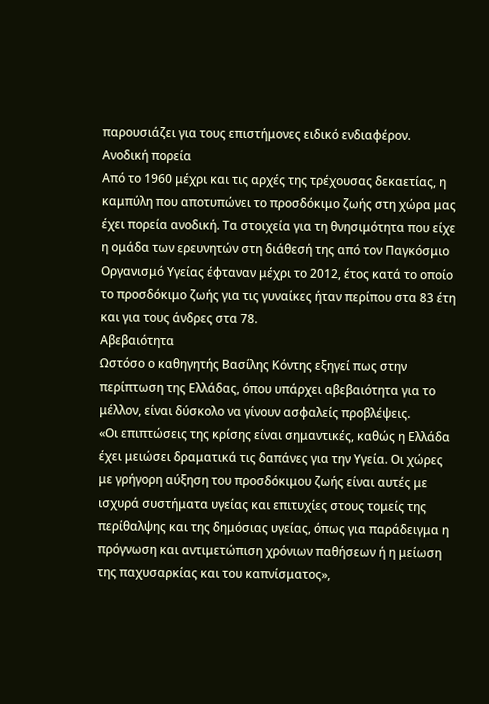παρουσιάζει για τους επιστήμονες ειδικό ενδιαφέρον.
Ανοδική πορεία
Από το 1960 μέχρι και τις αρχές της τρέχουσας δεκαετίας, η καμπύλη που αποτυπώνει το προσδόκιμο ζωής στη χώρα μας έχει πορεία ανοδική. Τα στοιχεία για τη θνησιμότητα που είχε η ομάδα των ερευνητών στη διάθεσή της από τον Παγκόσμιο Οργανισμό Υγείας έφταναν μέχρι το 2012, έτος κατά το οποίο το προσδόκιμο ζωής για τις γυναίκες ήταν περίπου στα 83 έτη και για τους άνδρες στα 78.
Αβεβαιότητα
Ωστόσο ο καθηγητής Βασίλης Κόντης εξηγεί πως στην περίπτωση της Ελλάδας, όπου υπάρχει αβεβαιότητα για το μέλλον, είναι δύσκολο να γίνουν ασφαλείς προβλέψεις.
«Οι επιπτώσεις της κρίσης είναι σημαντικές, καθώς η Ελλάδα έχει μειώσει δραματικά τις δαπάνες για την Υγεία. Οι χώρες με γρήγορη αύξηση του προσδόκιμου ζωής είναι αυτές με ισχυρά συστήματα υγείας και επιτυχίες στους τομείς της περίθαλψης και της δημόσιας υγείας, όπως για παράδειγμα η πρόγνωση και αντιμετώπιση χρόνιων παθήσεων ή η μείωση της παχυσαρκίας και του καπνίσματος»,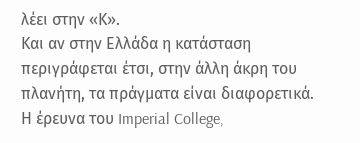λέει στην «Κ».
Και αν στην Ελλάδα η κατάσταση περιγράφεται έτσι, στην άλλη άκρη του πλανήτη, τα πράγματα είναι διαφορετικά. Η έρευνα του Imperial College,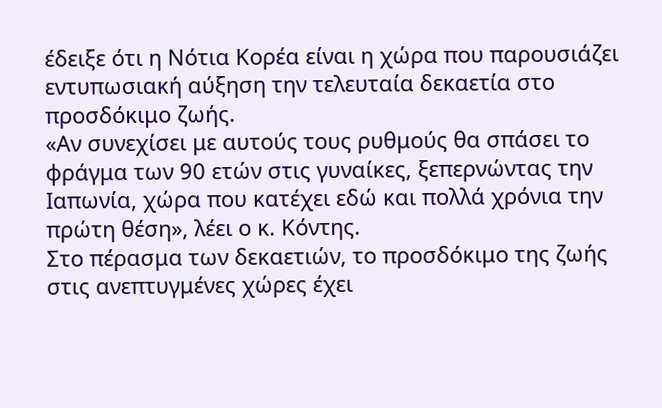έδειξε ότι η Νότια Κορέα είναι η χώρα που παρουσιάζει εντυπωσιακή αύξηση την τελευταία δεκαετία στο προσδόκιμο ζωής.
«Αν συνεχίσει με αυτούς τους ρυθμούς θα σπάσει το φράγμα των 90 ετών στις γυναίκες, ξεπερνώντας την Ιαπωνία, χώρα που κατέχει εδώ και πολλά χρόνια την πρώτη θέση», λέει ο κ. Κόντης.
Στο πέρασμα των δεκαετιών, το προσδόκιμο της ζωής στις ανεπτυγμένες χώρες έχει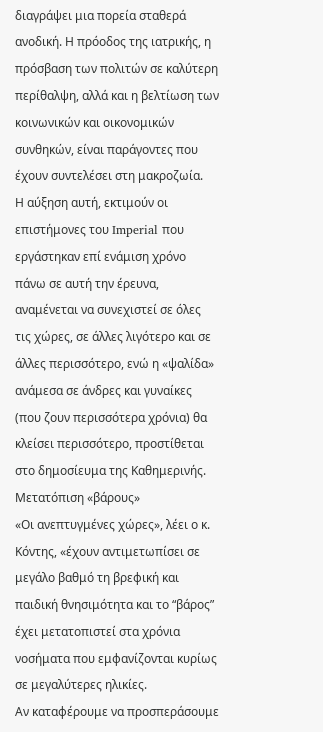διαγράψει μια πορεία σταθερά ανοδική. Η πρόοδος της ιατρικής, η πρόσβαση των πολιτών σε καλύτερη περίθαλψη, αλλά και η βελτίωση των κοινωνικών και οικονομικών συνθηκών, είναι παράγοντες που έχουν συντελέσει στη μακροζωία.
Η αύξηση αυτή, εκτιμούν οι επιστήμονες του Imperial που εργάστηκαν επί ενάμιση χρόνο πάνω σε αυτή την έρευνα, αναμένεται να συνεχιστεί σε όλες τις χώρες, σε άλλες λιγότερο και σε άλλες περισσότερο, ενώ η «ψαλίδα» ανάμεσα σε άνδρες και γυναίκες (που ζουν περισσότερα χρόνια) θα κλείσει περισσότερο, προστίθεται στο δημοσίευμα της Καθημερινής.
Μετατόπιση «βάρους»
«Οι ανεπτυγμένες χώρες», λέει ο κ. Κόντης, «έχουν αντιμετωπίσει σε μεγάλο βαθμό τη βρεφική και παιδική θνησιμότητα και το “βάρος” έχει μετατοπιστεί στα χρόνια νοσήματα που εμφανίζονται κυρίως σε μεγαλύτερες ηλικίες.
Αν καταφέρουμε να προσπεράσουμε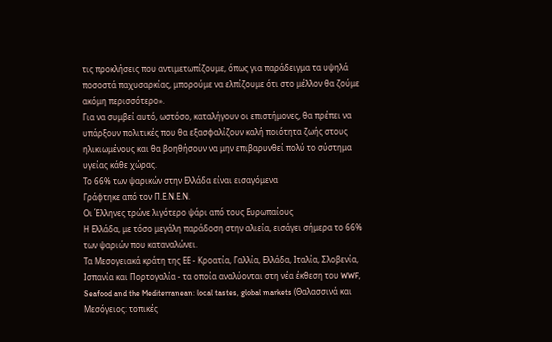τις προκλήσεις που αντιμετωπίζουμε, όπως για παράδειγμα τα υψηλά ποσοστά παχυσαρκίας, μπορούμε να ελπίζουμε ότι στο μέλλον θα ζούμε ακόμη περισσότερο».
Για να συμβεί αυτό, ωστόσο, καταλήγουν οι επιστήμονες, θα πρέπει να υπάρξουν πολιτικές που θα εξασφαλίζουν καλή ποιότητα ζωής στους ηλικιωμένους και θα βοηθήσουν να μην επιβαρυνθεί πολύ το σύστημα υγείας κάθε χώρας.
Το 66% των ψαρικών στην Ελλάδα είναι εισαγόμενα
Γράφτηκε από τον Π.Ε.Ν.Ε.Ν.
Οι Έλληνες τρώνε λιγότερο ψάρι από τους Ευρωπαίους
Η Ελλάδα, με τόσο μεγάλη παράδοση στην αλιεία, εισάγει σήμερα το 66% των ψαριών που καταναλώνει.
Τα Μεσογειακά κράτη της ΕΕ - Κροατία, Γαλλία, Ελλάδα, Ιταλία, Σλοβενία, Ισπανία και Πορτογαλία - τα οποία αναλύονται στη νέα έκθεση του WWF, Seafood and the Mediterranean: local tastes, global markets (Θαλασσινά και Μεσόγειος: τοπικές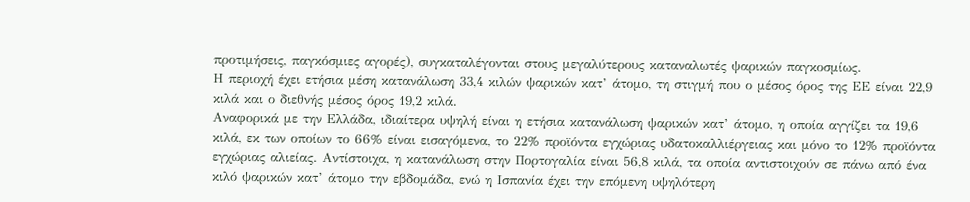προτιμήσεις, παγκόσμιες αγορές), συγκαταλέγονται στους μεγαλύτερους καταναλωτές ψαρικών παγκοσμίως.
Η περιοχή έχει ετήσια μέση κατανάλωση 33,4 κιλών ψαρικών κατ’ άτομο, τη στιγμή που ο μέσος όρος της ΕΕ είναι 22,9 κιλά και ο διεθνής μέσος όρος 19,2 κιλά.
Αναφορικά με την Ελλάδα, ιδιαίτερα υψηλή είναι η ετήσια κατανάλωση ψαρικών κατ’ άτομο, η οποία αγγίζει τα 19,6 κιλά, εκ των οποίων το 66% είναι εισαγόμενα, το 22% προϊόντα εγχώριας υδατοκαλλιέργειας και μόνο το 12% προϊόντα εγχώριας αλιείας. Αντίστοιχα, η κατανάλωση στην Πορτογαλία είναι 56,8 κιλά, τα οποία αντιστοιχούν σε πάνω από ένα κιλό ψαρικών κατ’ άτομο την εβδομάδα, ενώ η Ισπανία έχει την επόμενη υψηλότερη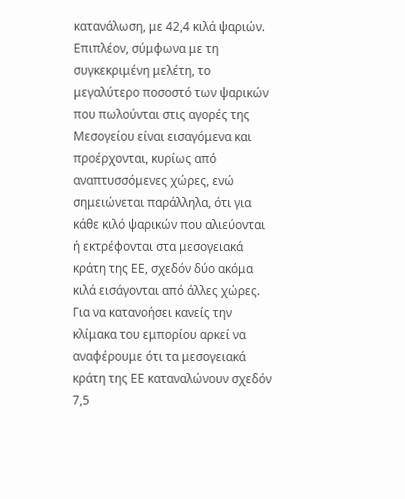κατανάλωση, με 42,4 κιλά ψαριών.
Επιπλέον, σύμφωνα με τη συγκεκριμένη μελέτη, το μεγαλύτερο ποσοστό των ψαρικών που πωλούνται στις αγορές της Μεσογείου είναι εισαγόμενα και προέρχονται, κυρίως από αναπτυσσόμενες χώρες, ενώ σημειώνεται παράλληλα, ότι για κάθε κιλό ψαρικών που αλιεύονται ή εκτρέφονται στα μεσογειακά κράτη της ΕΕ, σχεδόν δύο ακόμα κιλά εισάγονται από άλλες χώρες.
Για να κατανοήσει κανείς την κλίμακα του εμπορίου αρκεί να αναφέρουμε ότι τα μεσογειακά κράτη της ΕΕ καταναλώνουν σχεδόν 7,5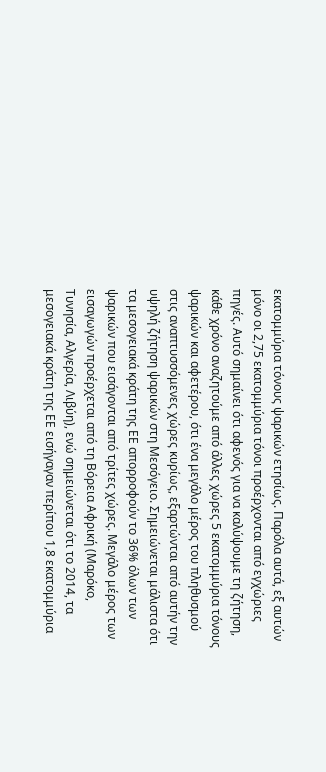εκατομμύρια τόνους ψαρικών ετησίως. Παρόλα αυτά, εξ αυτών μόνο οι 2,75 εκατομμύρια τόνοι προέρχονται από εγχώριες πηγές. Αυτό σημαίνει ότι αφενός για να καλύψουμε τη ζήτηση, κάθε χρόνο αναζητούμε από άλλες χώρες 5 εκατομμύρια τόνους ψαρικών και αφετέρου, ότι ένα μεγάλο μέρος του πληθυσμού στις αναπτυσσόμενες χώρες κυρίως, εξαρτώνται από αυτήν την υψηλή ζήτηση ψαρικών στη Μεσόγειο. Σημειώνεται μάλιστα ότι τα μεσογειακά κράτη της ΕΕ απορροφούν το 36% όλων των ψαρικών που εισάγονται από τρίτες χώρες. Μεγάλο μέρος των εισαγωγών προέρχεται από τη Βόρεια Αφρική (Μαρόκο, Τυνησία, Αλγερία, Λιβύη), ενώ σημειώνεται ότι το 2014, τα μεσογειακά κράτη της ΕΕ εισήγαγαν περίπου 1,8 εκατομμύρια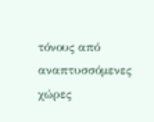τόνους από αναπτυσσόμενες χώρες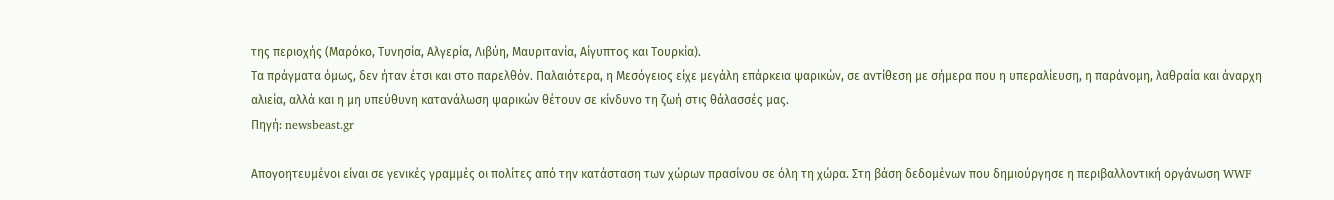της περιοχής (Μαρόκο, Τυνησία, Αλγερία, Λιβύη, Μαυριτανία, Αίγυπτος και Τουρκία).
Τα πράγματα όμως, δεν ήταν έτσι και στο παρελθόν. Παλαιότερα, η Μεσόγειος είχε μεγάλη επάρκεια ψαρικών, σε αντίθεση με σήμερα που η υπεραλίευση, η παράνομη, λαθραία και άναρχη αλιεία, αλλά και η μη υπεύθυνη κατανάλωση ψαρικών θέτουν σε κίνδυνο τη ζωή στις θάλασσές μας.
Πηγή: newsbeast.gr

Απογοητευμένοι είναι σε γενικές γραμμές οι πολίτες από την κατάσταση των χώρων πρασίνου σε όλη τη χώρα. Στη βάση δεδομένων που δημιούργησε η περιβαλλοντική οργάνωση WWF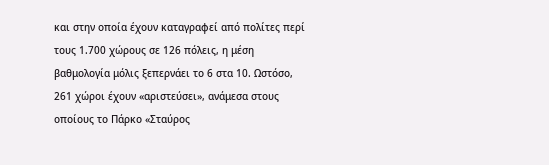και στην οποία έχουν καταγραφεί από πολίτες περί τους 1.700 χώρους σε 126 πόλεις, η μέση βαθμολογία μόλις ξεπερνάει το 6 στα 10. Ωστόσο, 261 χώροι έχουν «αριστεύσει», ανάμεσα στους οποίους το Πάρκο «Σταύρος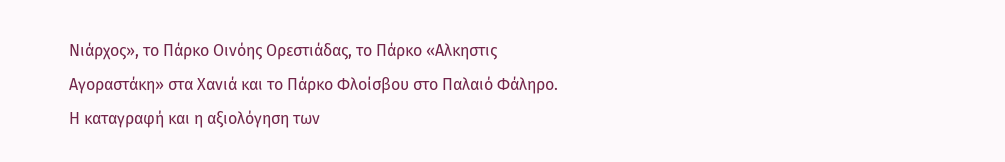Νιάρχος», το Πάρκο Οινόης Ορεστιάδας, το Πάρκο «Αλκηστις Αγοραστάκη» στα Χανιά και το Πάρκο Φλοίσβου στο Παλαιό Φάληρο.
Η καταγραφή και η αξιολόγηση των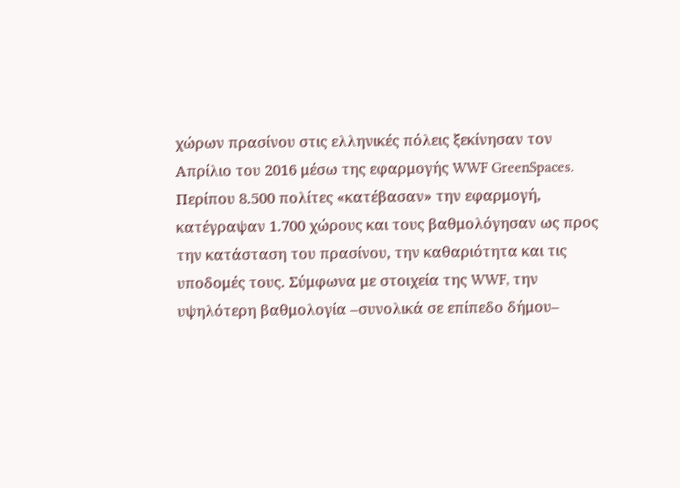χώρων πρασίνου στις ελληνικές πόλεις ξεκίνησαν τον Απρίλιο του 2016 μέσω της εφαρμογής WWF GreenSpaces. Περίπου 8.500 πολίτες «κατέβασαν» την εφαρμογή, κατέγραψαν 1.700 χώρους και τους βαθμολόγησαν ως προς την κατάσταση του πρασίνου, την καθαριότητα και τις υποδομές τους. Σύμφωνα με στοιχεία της WWF, την υψηλότερη βαθμολογία –συνολικά σε επίπεδο δήμου–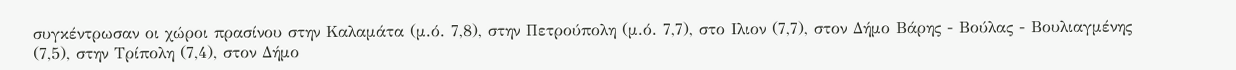συγκέντρωσαν οι χώροι πρασίνου στην Καλαμάτα (μ.ό. 7,8), στην Πετρούπολη (μ.ό. 7,7), στο Ιλιον (7,7), στον Δήμο Βάρης - Βούλας - Βουλιαγμένης (7,5), στην Τρίπολη (7,4), στον Δήμο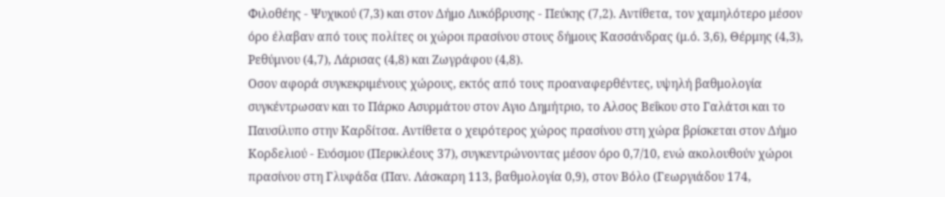Φιλοθέης - Ψυχικού (7,3) και στον Δήμο Λυκόβρυσης - Πεύκης (7,2). Αντίθετα, τον χαμηλότερο μέσον όρο έλαβαν από τους πολίτες οι χώροι πρασίνου στους δήμους Κασσάνδρας (μ.ό. 3,6), Θέρμης (4,3), Ρεθύμνου (4,7), Λάρισας (4,8) και Ζωγράφου (4,8).
Οσον αφορά συγκεκριμένους χώρους, εκτός από τους προαναφερθέντες, υψηλή βαθμολογία συγκέντρωσαν και το Πάρκο Ασυρμάτου στον Αγιο Δημήτριο, το Αλσος Βεΐκου στο Γαλάτσι και το Παυσίλυπο στην Καρδίτσα. Αντίθετα ο χειρότερος χώρος πρασίνου στη χώρα βρίσκεται στον Δήμο Κορδελιού - Ευόσμου (Περικλέους 37), συγκεντρώνοντας μέσον όρο 0,7/10, ενώ ακολουθούν χώροι πρασίνου στη Γλυφάδα (Παν. Λάσκαρη 113, βαθμολογία 0,9), στον Βόλο (Γεωργιάδου 174,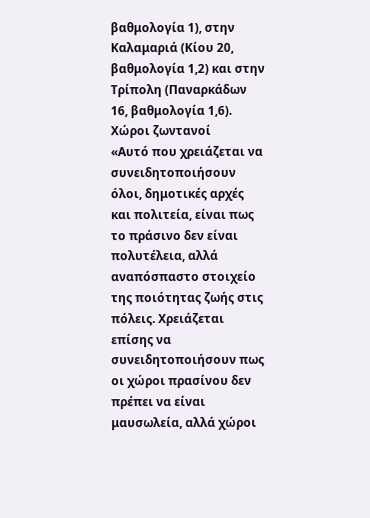βαθμολογία 1), στην Καλαμαριά (Κίου 20, βαθμολογία 1,2) και στην Τρίπολη (Παναρκάδων 16, βαθμολογία 1,6).
Χώροι ζωντανοί
«Αυτό που χρειάζεται να συνειδητοποιήσουν όλοι, δημοτικές αρχές και πολιτεία, είναι πως το πράσινο δεν είναι πολυτέλεια, αλλά αναπόσπαστο στοιχείο της ποιότητας ζωής στις πόλεις. Χρειάζεται επίσης να συνειδητοποιήσουν πως οι χώροι πρασίνου δεν πρέπει να είναι μαυσωλεία, αλλά χώροι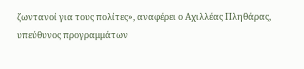ζωντανοί για τους πολίτες», αναφέρει ο Αχιλλέας Πληθάρας, υπεύθυνος προγραμμάτων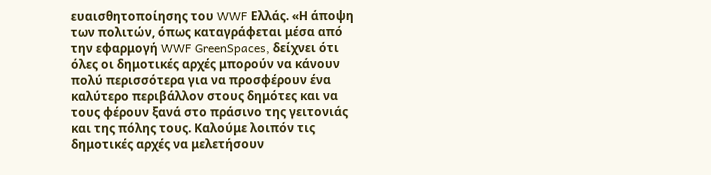ευαισθητοποίησης του WWF Ελλάς. «Η άποψη των πολιτών, όπως καταγράφεται μέσα από την εφαρμογή WWF GreenSpaces, δείχνει ότι όλες οι δημοτικές αρχές μπορούν να κάνουν πολύ περισσότερα για να προσφέρουν ένα καλύτερο περιβάλλον στους δημότες και να τους φέρουν ξανά στο πράσινο της γειτονιάς και της πόλης τους. Καλούμε λοιπόν τις δημοτικές αρχές να μελετήσουν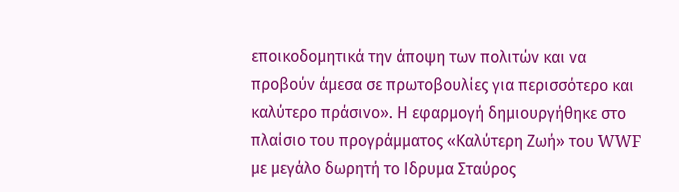εποικοδομητικά την άποψη των πολιτών και να προβούν άμεσα σε πρωτοβουλίες για περισσότερο και καλύτερο πράσινο». Η εφαρμογή δημιουργήθηκε στο πλαίσιο του προγράμματος «Καλύτερη Ζωή» του WWF με μεγάλο δωρητή το Ιδρυμα Σταύρος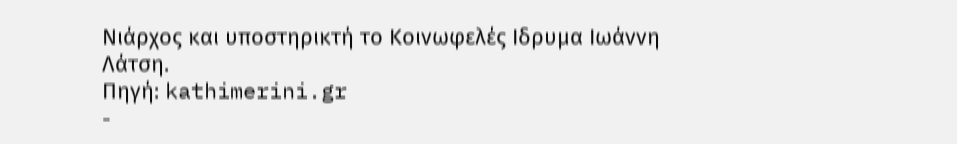Νιάρχος και υποστηρικτή το Κοινωφελές Ιδρυμα Ιωάννη Λάτση.
Πηγή: kathimerini.gr
-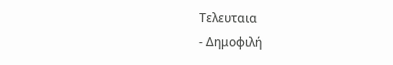Τελευταια
- Δημοφιλή